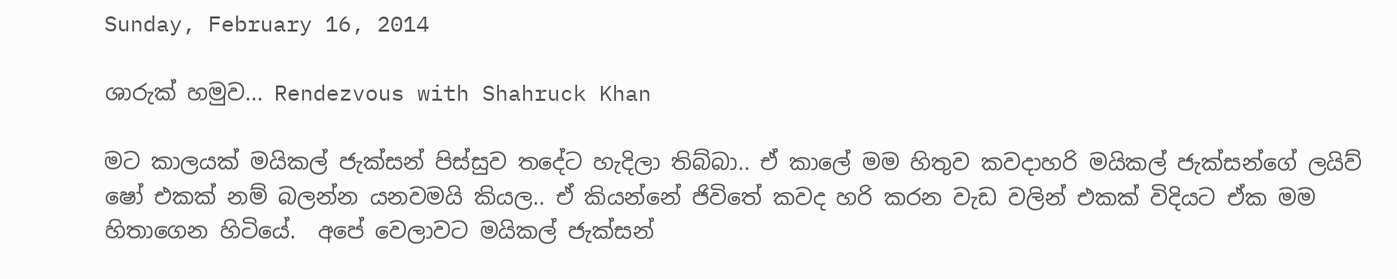Sunday, February 16, 2014

ශාරුක් හමුව... Rendezvous with Shahruck Khan

මට කාලයක් මයිකල් ජැක්සන් පිස්සුව තදේට හැදිලා තිබ්බා.. ඒ කාලේ මම හිතුව කවදාහරි මයිකල් ජැක්සන්ගේ ලයිව් ෂෝ එකක් නම් බලන්න යනවමයි කියල.. ඒ කියන්නේ ජිවිතේ කවද හරි කරන වැඩ වලින් එකක් විදියට ඒක මම හිතාගෙන හිටියේ.  අපේ වෙලාවට මයිකල් ජැක්සන්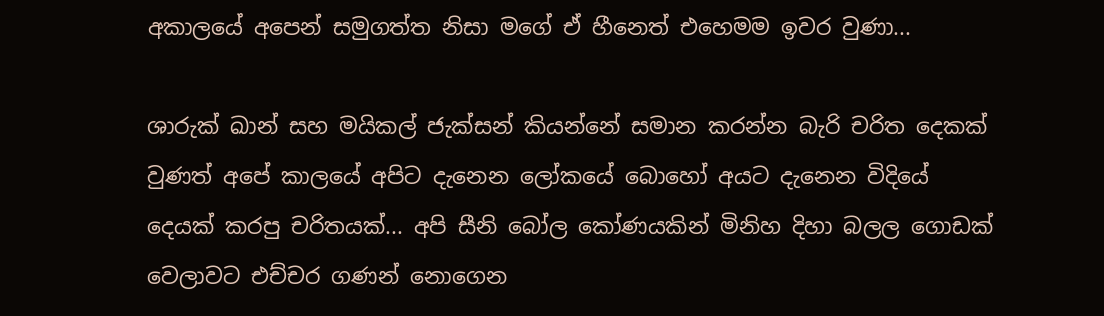අකාලයේ අපෙන් සමුගත්ත නිසා මගේ ඒ හීනෙත් එහෙමම ඉවර වුණා...

ශාරුක් ඛාන් සහ මයිකල් ජැක්සන් කියන්නේ සමාන කරන්න බැරි චරිත දෙකක් වුණත් අපේ කාලයේ අපිට දැනෙන ලෝකයේ බොහෝ අයට දැනෙන විදියේ දෙයක් කරපු චරිතයක්... අපි සීනි බෝල කෝණයකින් මිනිහ දිහා බලල ගොඩක් වෙලාවට එච්චර ගණන් නොගෙන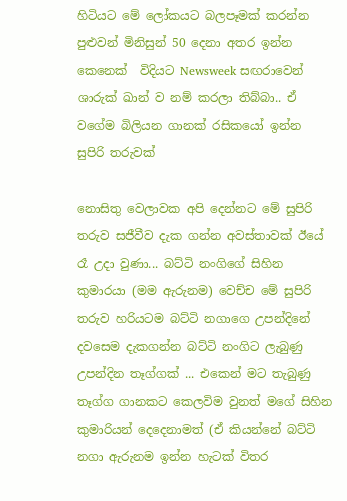හිටියට මේ ලෝකයට බලපෑමක් කරන්න පුළුවන් මිනිසුන් 50 දෙනා අතර ඉන්න කෙනෙක්  විදියට Newsweek සඟරාවෙන්  ශාරුක් ඛාන් ව නම් කරලා තිබ්බා.. ඒ වගේම බිලියන ගානක් රසිකයෝ ඉන්න සුපිරි තරුවක්

නොසිතු වෙලාවක අපි දෙන්නට මේ සුපිරි තරුව සජීවීව දැක ගන්න අවස්තාවක් ඊයේ රෑ උදා වුණා... බට්ටි නංගිගේ සිහින කුමාරයා (මම ඇරුනම) වෙච්ච මේ සුපිරි තරුව හරියටම බට්ටි නගාගෙ උපන්දිනේ දවසෙම දැකගන්න බට්ටි නංගිට ලැබුණු උපන්දින තෑග්ගක් ... එකෙන් මට තැබුණු තෑග්ග ගානකට කෙලවිම වුනත් මගේ සිහින කුමාරියන් දෙදෙනාමත් (ඒ කියන්නේ බට්ටි නගා ඇරුනම ඉන්න හැටක් විතර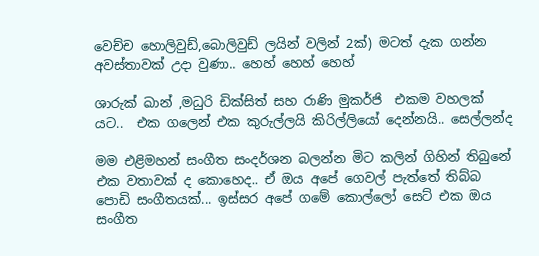වෙච්ච හොලිවුඩ්,බොලිවුඩ් ලයින් වලින් 2ක්) මටත් දැක ගන්න අවස්තාවක් උදා වුණා.. හෙහ් හෙහ් හෙහ්

ශාරුක් ඛාන් ,මධුරි ඩික්සිත් සහ රාණි මුකර්ජි  එකම වහලක් යට..  එක ගලෙන් එක කුරුල්ලයි කිරිල්ලියෝ දෙන්නයි.. සෙල්ලන්ද

මම එළිමහන් සංගීත සංදර්ශන බලන්න මිට කලින් ගිහින් තිබුනේ එක වතාවක් ද කොහෙද.. ඒ ඔය අපේ ගෙවල් පැත්තේ තිබ්බ පොඩි සංගීතයක්... ඉස්සර අපේ ගමේ කොල්ලෝ සෙට් එක ඔය සංගීත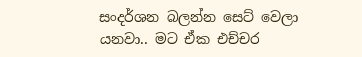සංදර්ශන බලන්න සෙට් වෙලා යනවා.. මට ඒක එච්චර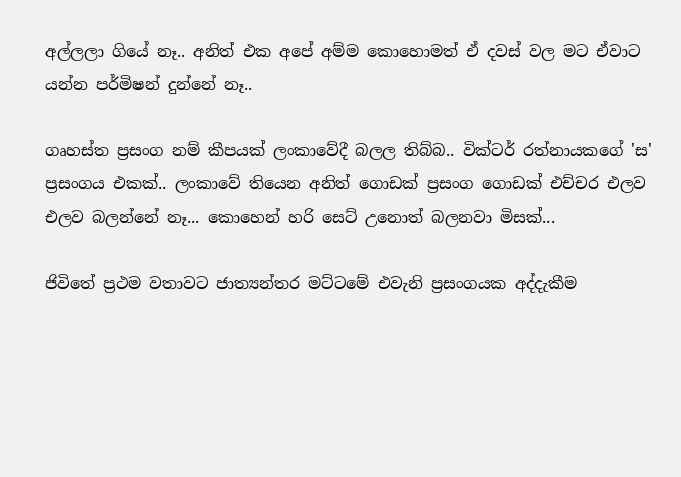අල්ලලා ගියේ නෑ.. අනිත් එක අපේ අම්ම කොහොමත් ඒ දවස් වල මට ඒවාට යන්න පර්මිෂන් දුන්නේ නෑ..

ගෘහස්ත ප්‍රසංග නම් කීපයක් ලංකාවේදී බලල තිබ්බ.. වික්ටර් රත්නායකගේ 'ස' ප්‍රසංගය එකක්.. ලංකාවේ තියෙන අනිත් ගොඩක් ප්‍රසංග ගොඩක් එච්චර එලව එලව බලන්නේ නෑ... කොහෙන් හරි සෙට් උනොත් බලනවා මිසක්...

ජිවිතේ ප්‍රථම වතාවට ජාත්‍යන්තර මට්ටමේ එවැනි ප්‍රසංගයක අද්දැකීම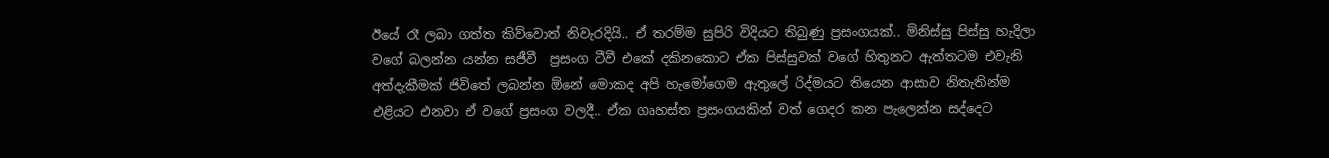ඊයේ රෑ ලබා ගත්ත කිව්වොත් නිවැරදියි.. ඒ තරම්ම සුපිරි විදියට තිබුණු ප්‍රසංගයක්.. මිනිස්සු පිස්සු හැදිලා වගේ බලන්න යන්න සජීවී  ප්‍රසංග ටීවී එකේ දකිනකොට ඒක පිස්සුවක් වගේ හිතුනට ඇත්තටම එවැනි අත්දැකීමක් ජිවිතේ ලබන්න ඕනේ මොකද අපි හැමෝගෙම ඇතුලේ රිද්මයට තියෙන ආසාව නිතැතින්ම එළියට එනවා ඒ වගේ ප්‍රසංග වලදී.. ඒක ගෘහස්ත ප්‍රසංගයකින් වත් ගෙදර කන පැලෙන්න සද්දෙට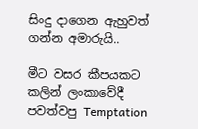සිංදු දාගෙන ඇහුවත් ගන්න අමාරුයි..

මීට වසර කීපයකට කලින් ලංකාවේදී පවත්වපු Temptation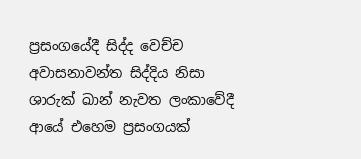ප්‍රසංගයේදී සිද්ද වෙච්ච අවාසනාවන්ත සිද්දිය නිසා ශාරුක් ඛාන් නැවත ලංකාවේදී ආයේ එහෙම ප්‍රසංගයක්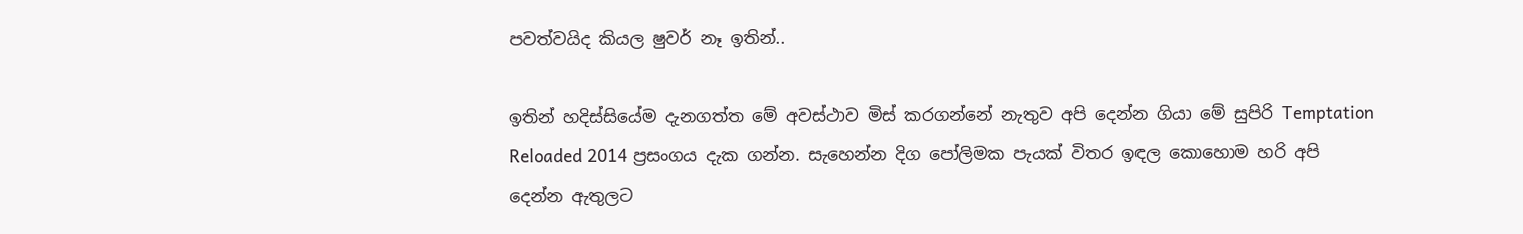පවත්වයිද කියල ෂුවර් නෑ ඉතින්..

ඉතින් හදිස්සියේම දැනගත්ත මේ අවස්ථාව මිස් කරගන්නේ නැතුව අපි දෙන්න ගියා මේ සුපිරි Temptation Reloaded 2014 ප්‍රසංගය දැක ගන්න. සැහෙන්න දිග පෝලිමක පැයක් විතර ඉඳල කොහොම හරි අපි දෙන්න ඇතුලට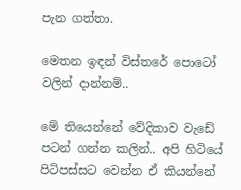පැන ගත්තා.

මෙතන ඉඳන් විස්තරේ පොටෝ වලින් දාන්නම්..

මේ තියෙන්නේ වේදිකාව වැඩේ පටන් ගන්න කලින්.. අපි හිටියේ පිටිපස්සට වෙන්න ඒ කියන්නේ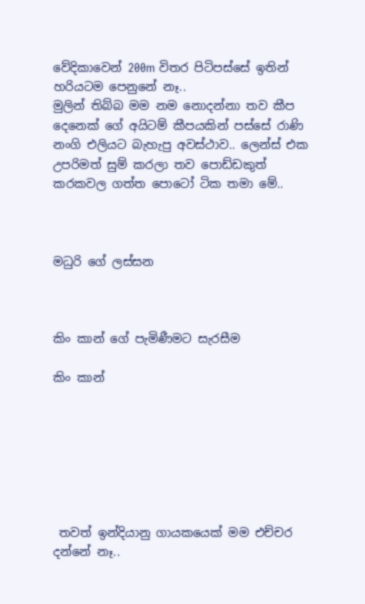වේදිකාවෙන් 200m විතර පිටිපස්සේ ඉතින් හරියටම පෙනුනේ නෑ..
මුලින් තිබ්බ මම නම නොදන්නා තව කීප දෙනෙක් ගේ අයිටම් කීපයකින් පස්සේ රාණි නංගි එලියට බැහැපු අවස්ථාව.. ලෙන්ස් එක උපරිමත් සුම් කරලා තව පොඩ්ඩකුත් කරකවල ගත්ත පොටෝ ටික තමා මේ..



මධුරි ගේ ලස්සන



කිං කාන් ගේ පැමිණීමට සැරසීම

කිං කාන්







 තවත් ඉන්දියානු ගායකයෙක් මම එච්චර දන්නේ නෑ..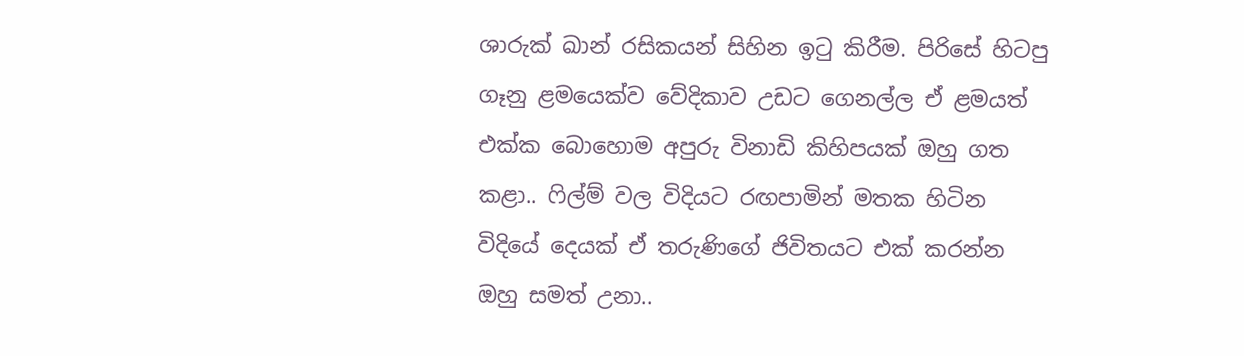ශාරුක් ඛාන් රසිකයන් සිහින ඉටු කිරීම. පිරිසේ හිටපු ගෑනු ළමයෙක්ව වේදිකාව උඩට ගෙනල්ල ඒ ළමයත් එක්ක බොහොම අපුරු විනාඩි කිහිපයක් ඔහු ගත කළා.. ෆිල්ම් වල විදියට රඟපාමින් මතක හිටින විදියේ දෙයක් ඒ තරුණිගේ ජිවිතයට එක් කරන්න ඔහු සමත් උනා..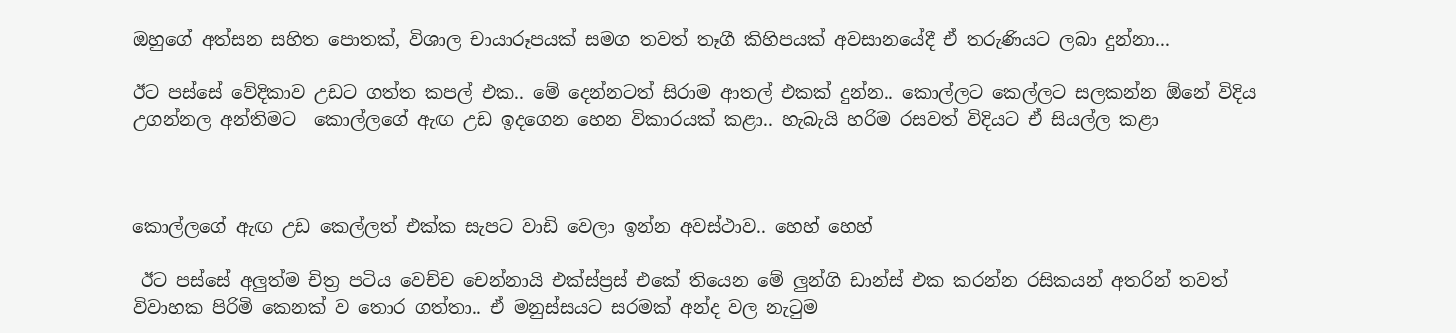ඔහුගේ අත්සන සහිත පොතක්, විශාල චායාරූපයක් සමග තවත් තෑගී කිහිපයක් අවසානයේදී ඒ තරුණියට ලබා දුන්නා...

ඊට පස්සේ වේදිකාව උඩට ගත්ත කපල් එක.. මේ දෙන්නටත් සිරාම ආතල් එකක් දුන්න.. කොල්ලට කෙල්ලට සලකන්න ඕනේ විදිය උගන්නල අන්තිමට  කොල්ලගේ ඇඟ උඩ ඉදගෙන හෙන විකාරයක් කළා.. හැබැයි හරිම රසවත් විදියට ඒ සියල්ල කළා



කොල්ලගේ ඇඟ උඩ කෙල්ලත් එක්ක සැපට වාඩි වෙලා ඉන්න අවස්ථාව.. හෙහ් හෙහ්

 ඊට පස්සේ අලුත්ම චිත්‍ර පටිය වෙච්ච චෙන්නායි එක්ස්ප්‍රස් එකේ තියෙන මේ ලුන්ගි ඩාන්ස් එක කරන්න රසිකයන් අතරින් තවත් විවාහක පිරිමි කෙනක් ව තොර ගත්තා.. ඒ මනුස්සයට සරමක් අන්ද වල නැටුම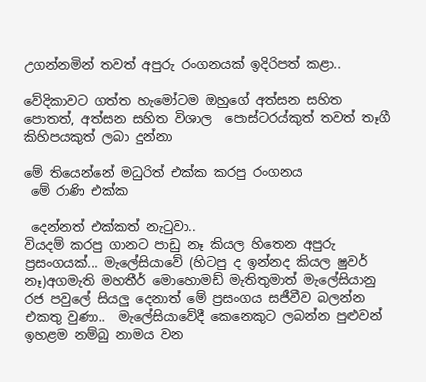උගන්නමින් තවත් අපුරු රංගනයක් ඉදිරිපත් කළා..

වේදිකාවට ගත්ත හැමෝටම ඔහුගේ අත්සන සහිත පොතත්, අත්සන සහිත විශාල  පොස්ටරය්කුත් තවත් තෑගී කිහිපයකුත් ලබා දුන්නා

මේ තියෙන්නේ මධුරිත් එක්ක කරපු රංගනය
 මේ රාණි එක්ක

 දෙන්නත් එක්කත් නැටුවා..
වියදම් කරපු ගානට පාඩු නෑ කියල හිතෙන අපුරු ප්‍රසංගයක්... මැලේසියාවේ (හිටපු ද ඉන්නද කියල ෂුවර් නෑ)අගමැති මහතීර් මොහොමඩ් මැතිතුමාත් මැලේසියානු රජ පවුලේ සියලු දෙනාත් මේ ප්‍රසංගය සජීවීව බලන්න එකතු වුණා..  මැලේසියාවේදී කෙනෙකුට ලබන්න පුළුවන් ඉහළම නම්බු නාමය වන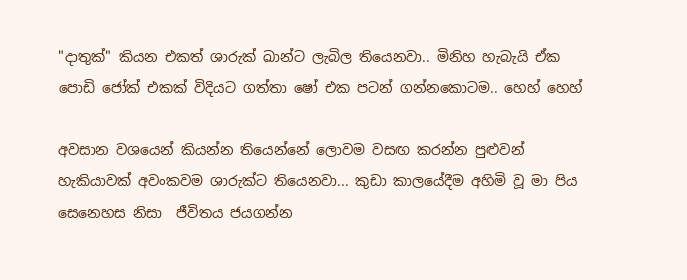"දාතුක්" කියන එකත් ශාරුක් ඛාන්ට ලැබිල තියෙනවා.. මිනිහ හැබැයි ඒක පොඩි ජෝක් එකක් විදියට ගත්තා ෂෝ එක පටන් ගන්නකොටම.. හෙහ් හෙහ්

අවසාන වශයෙන් කියන්න තියෙන්නේ ලොවම වසඟ කරන්න පුළුවන් හැකියාවක් අවංකවම ශාරුක්ට තියෙනවා... කුඩා කාලයේදීම අහිමි වූ මා පිය සෙනෙහස නිසා  ජීවිතය ජයගන්න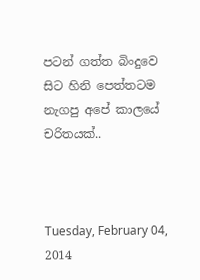පටන් ගත්ත බිංදුවෙ සිට හිනි පෙත්තටම නැගපු අපේ කාලයේ චරිතයක්..



Tuesday, February 04, 2014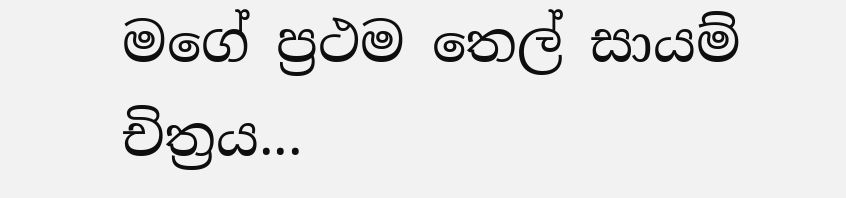මගේ ප්‍රථම තෙල් සායම් චිත්‍රය...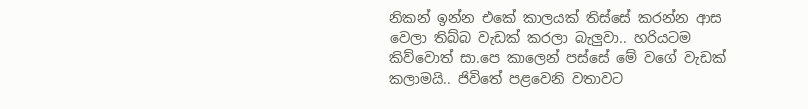නිකන් ඉන්න එකේ කාලයක් තිස්සේ කරන්න ආස වෙලා තිබ්බ වැඩක් කරලා බැලුවා.. හරියටම කිව්වොත් සා.පෙ කාලෙන් පස්සේ මේ වගේ වැඩක් කලාමයි.. ජිවිතේ පළවෙනි වතාවට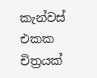කැන්වස් එකක චිත්‍රයක්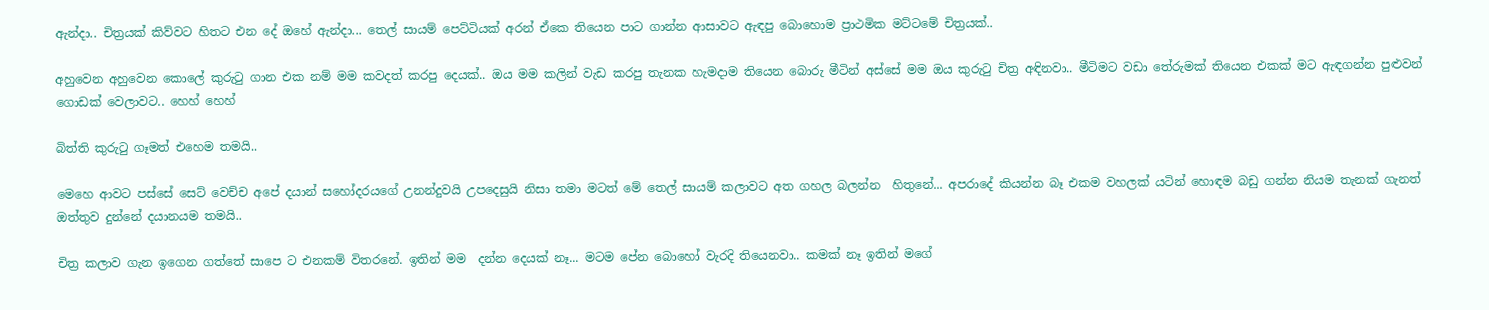ඇන්දා.. චිත්‍රයක් කිව්වට හිතට එන දේ ඔහේ ඇන්දා... තෙල් සායම් පෙට්ටියක් අරන් ඒකෙ තියෙන පාට ගාන්න ආසාවට ඇඳපු බොහොම ප්‍රාථමික මට්ටමේ චිත්‍රයක්..

අහුවෙන අහුවෙන කොලේ කුරුටු ගාන එක නම් මම කවදත් කරපු දෙයක්.. ඔය මම කලින් වැඩ කරපු තැනක හැමදාම තියෙන බොරු මීටින් අස්සේ මම ඔය කුරුටු චිත්‍ර අඳිනවා.. මීටිමට වඩා තේරුමක් තියෙන එකක් මට ඇඳගන්න පුළුවන් ගොඩක් වෙලාවට.. හෙහ් හෙහ්

බිත්ති කුරුටු ගෑමත් එහෙම තමයි..

මෙහෙ ආවට පස්සේ සෙට් වෙච්ච අපේ දයාන් සහෝදරයගේ උනන්දුවයි උපදෙසුයි නිසා තමා මටත් මේ තෙල් සායම් කලාවට අත ගහල බලන්න  හිතුනේ... අපරාදේ කියන්න බෑ එකම වහලක් යටින් හොඳම බඩු ගන්න නියම තැනක් ගැනත් ඔත්තුව දුන්නේ දයානයම තමයි..

චිත්‍ර කලාව ගැන ඉගෙන ගත්තේ සාපෙ ට එනකම් විතරනේ. ඉතින් මම  දන්න දෙයක් නෑ... මටම පේන බොහෝ වැරදි තියෙනවා.. කමක් නෑ ඉතින් මගේ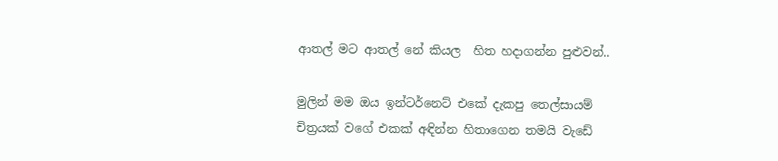ආතල් මට ආතල් නේ කියල  හිත හදාගන්න පුළුවන්..

මුලින් මම ඔය ඉන්ටර්නෙට් එකේ දැකපු තෙල්සායම් චිත්‍රයක් වගේ එකක් අඳින්න හිතාගෙන තමයි වැඩේ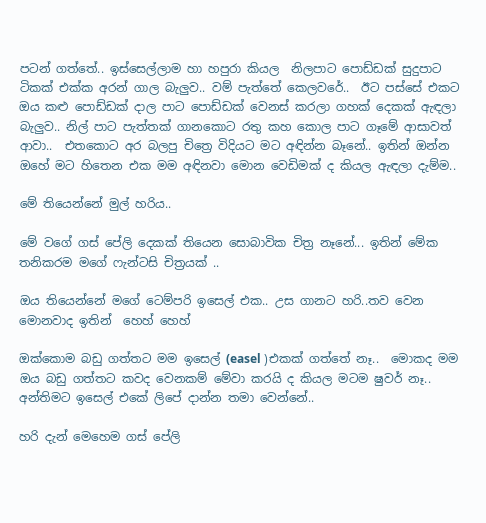පටන් ගත්තේ.. ඉස්සෙල්ලාම හා හපුරා කියල  නිලපාට පොඩ්ඩක් සුදුපාට ටිකක් එක්ක අරන් ගාල බැලුව.. වම් පැත්තේ කෙලවරේ..  ඊට පස්සේ එකට ඔය කළු පොඩ්ඩක් දාල පාට පොඩ්ඩක් වෙනස් කරලා ගහක් දෙකක් ඇඳලා බැලුව.. නිල් පාට පැත්තක් ගානකොට රතු කහ කොල පාට ගෑමේ ආසාවත් ආවා..  එතකොට අර බලපු චිත්‍රෙ විදියට මට අඳින්න බෑනේ.. ඉතින් ඔන්න ඔහේ මට හිතෙන එක මම අඳිනවා මොන වෙඩිමක් ද කියල ඇඳලා දැම්ම..

මේ තියෙන්නේ මුල් හරිය..

මේ වගේ ගස් පේලි දෙකක් තියෙන සොබාවික චිත්‍ර නෑනේ... ඉතින් මේක තනිකරම මගේ ෆැන්ටසි චිත්‍රයක් ..

ඔය තියෙන්නේ මගේ ටෙම්පරි ඉසෙල් එක.. උස ගානට හරි..තව වෙන මොනවාද ඉතින්  හෙහ් හෙහ්

ඔක්කොම බඩු ගත්තට මම ඉසෙල් (easel )එකක් ගත්තේ නෑ..  මොකද මම ඔය බඩු ගත්තට කවද වෙනකම් මේවා කරයි ද කියල මටම ෂුවර් නෑ.. අන්තිමට ඉසෙල් එකේ ලිපේ දාන්න තමා වෙන්නේ..

හරි දැන් මෙහෙම ගස් පේලි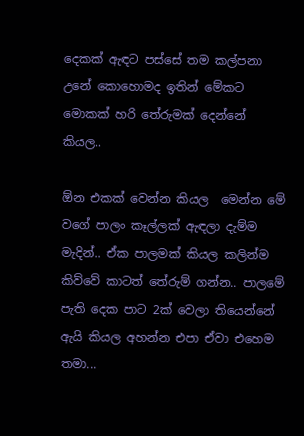දෙකක් ඇඳට පස්සේ තම කල්පනා උනේ කොහොමද ඉතින් මේකට මොකක් හරි තේරුමක් දෙන්නේ කියල..

ඕන එකක් වෙන්න කියල  මෙන්න මේ වගේ පාලං කෑල්ලක් ඇඳලා දැම්ම මැදින්.. ඒක පාලමක් කියල කලින්ම කිව්වේ කාටත් තේරුම් ගන්න.. පාලමේ පැති දෙක පාට 2ක් වෙලා තියෙන්නේ ඇයි කියල අහන්න එපා ඒවා එහෙම තමා...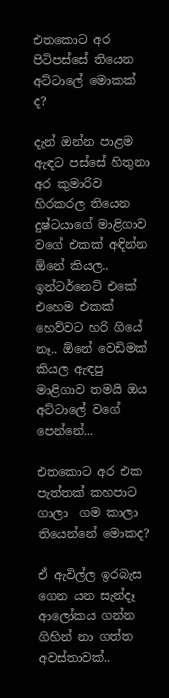එතකොට අර පිටිපස්සේ තියෙන අට්ටාලේ මොකක් ද?

දැන් ඔන්න පාළම ඇඳට පස්සේ හිතුනා අර කුමාරිව හිරකරල තියෙන දුෂ්ටයාගේ මාළිගාව වගේ එකක් අඳින්න ඕනේ කියල.. ඉන්ටර්නෙට් එකේ එහෙම එකක් හෙව්වට හරි ගියේ නෑ.. ඕනේ වෙඩිමක් කියල ඇඳපු මාළිගාව තමයි ඔය අට්ටාලේ වගේ පෙන්නේ...

එතකොට අර එක පැත්තක් කහපාට ගාලා  ගම කාලා තියෙන්නේ මොකද?

ඒ ඇවිල්ල ඉරබැස ගෙන යන සැන්දෑ ආලෝකය ගන්න ගිහින් නා ගත්ත අවස්තාවක්..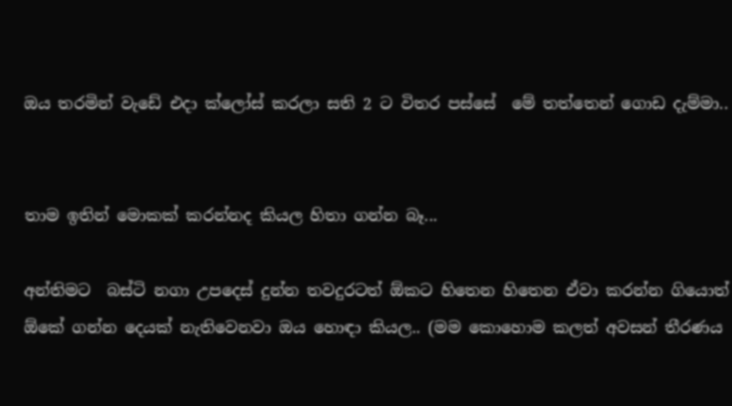ඔය තරමින් වැඩේ එදා ක්ලෝස් කරලා සති 2 ට විතර පස්සේ  මේ තත්තෙන් ගොඩ දැම්මා..


තාම ඉතින් මොකක් කරන්නද කියල හිතා ගන්න බෑ...

අන්තිමට  බස්ටි නගා උපදෙස් දුන්න තවදුරටත් ඕකට හිතෙන හිතෙන ඒවා කරන්න ගියොත් ඕකේ ගන්න දෙයක් නැතිවෙනවා ඔය හොඳා කියල.. (මම කොහොම කලත් අවසන් තීරණය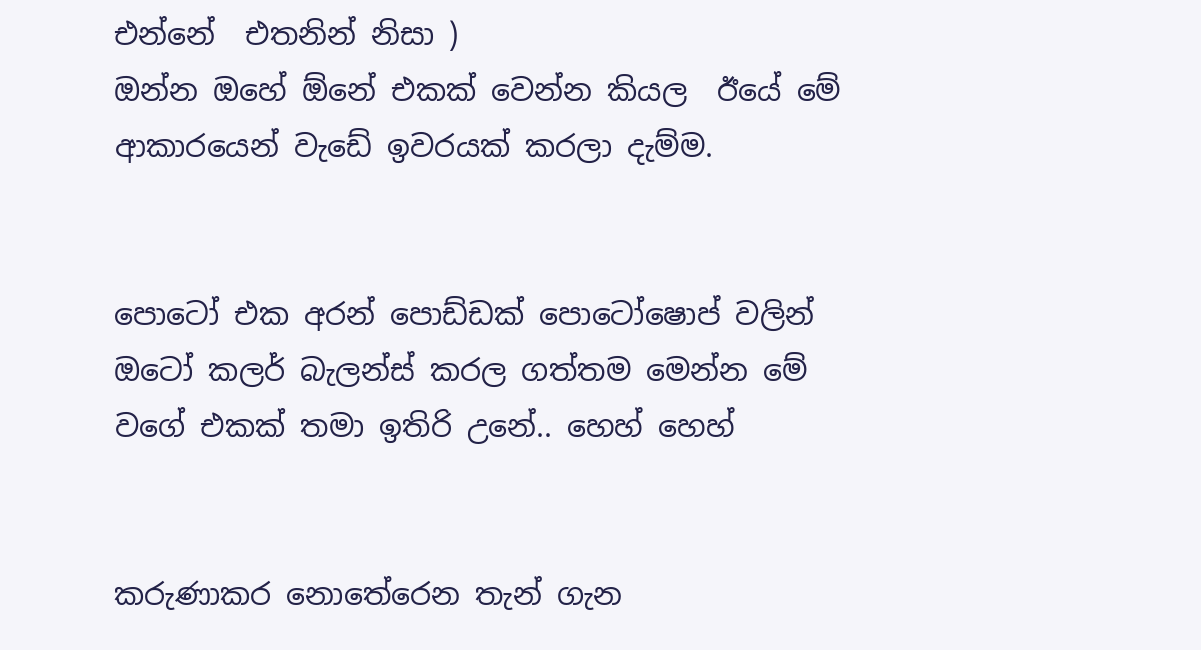එන්නේ  එතනින් නිසා )
ඔන්න ඔහේ ඕනේ එකක් වෙන්න කියල  ඊයේ මේ ආකාරයෙන් වැඩේ ඉවරයක් කරලා දැම්ම.


පොටෝ එක අරන් පොඩ්ඩක් පොටෝෂොප් වලින් ඔටෝ කලර් බැලන්ස් කරල ගත්තම මෙන්න මේ වගේ එකක් තමා ඉතිරි උනේ.. හෙහ් හෙහ්


කරුණාකර නොතේරෙන තැන් ගැන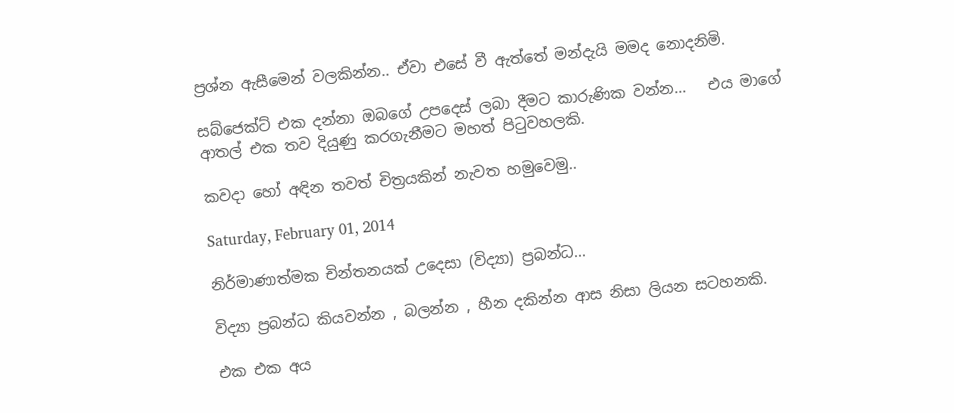ප්‍රශ්න ඇසීමෙන් වලකින්න.. ඒවා එසේ වී ඇත්තේ මන්දැයි මමද නොදනිමි.

සබ්ජෙක්ට් එක දන්නා ඔබගේ උපදෙස් ලබා දීමට කාරුණික වන්න...   එය මාගේ ආතල් එක තව දියුණු කරගැනීමට මහත් පිටුවහලකි.

කවදා හෝ අඳින තවත් චිත්‍රයකින් නැවත හමුවෙමු..

Saturday, February 01, 2014

නිර්මාණාත්මක චින්තනයක් උදෙසා (විද්‍යා) ප්‍රබන්ධ...

විද්‍යා ප්‍රබන්ධ කියවන්න , බලන්න , හීන දකින්න ආස නිසා ලියන සටහනකි.

එක එක අය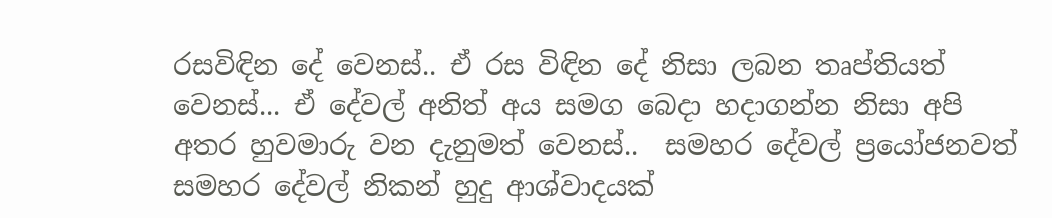රසවිඳින දේ වෙනස්.. ඒ රස විඳින දේ නිසා ලබන තෘප්තියත් වෙනස්... ඒ දේවල් අනිත් අය සමග බෙදා හදාගන්න නිසා අපි අතර හුවමාරු වන දැනුමත් වෙනස්..  සමහර දේවල් ප්‍රයෝජනවත් සමහර දේවල් නිකන් හුදු ආශ්වාදයක්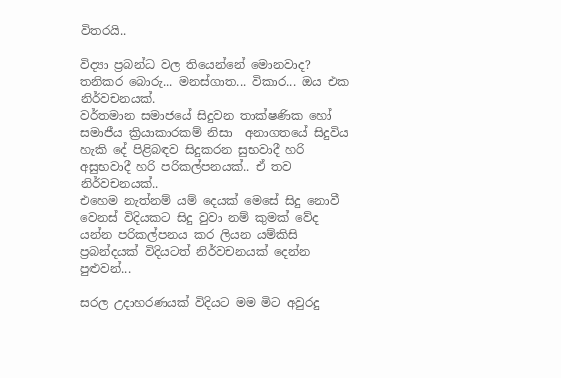විතරයි..

විද්‍යා ප්‍රබන්ධ වල තියෙන්නේ මොනවාද? තනිකර බොරු... මනස්ගාත... විකාර... ඔය එක නිර්වචනයක්.
වර්තමාන සමාජයේ සිදුවන තාක්ෂණික හෝ සමාජීය ක්‍රියාකාරකම් නිසා  අනාගතයේ සිදුවිය හැකි දේ පිළිබඳව සිදුකරන සුභවාදී හරි අසුභවාදී හරි පරිකල්පනයක්.. ඒ තව නිර්වචනයක්..
එහෙම නැත්නම් යම් දෙයක් මෙසේ සිදු නොවී වෙනස් විදියකට සිදු වුවා නම් කුමක් වේද යන්න පරිකල්පනය කර ලියන යම්කිසි ප්‍රබන්දයක් විදියටත් නිර්වචනයක් දෙන්න පුළුවන්...

සරල උදාහරණයක් විදියට මම මිට අවුරදු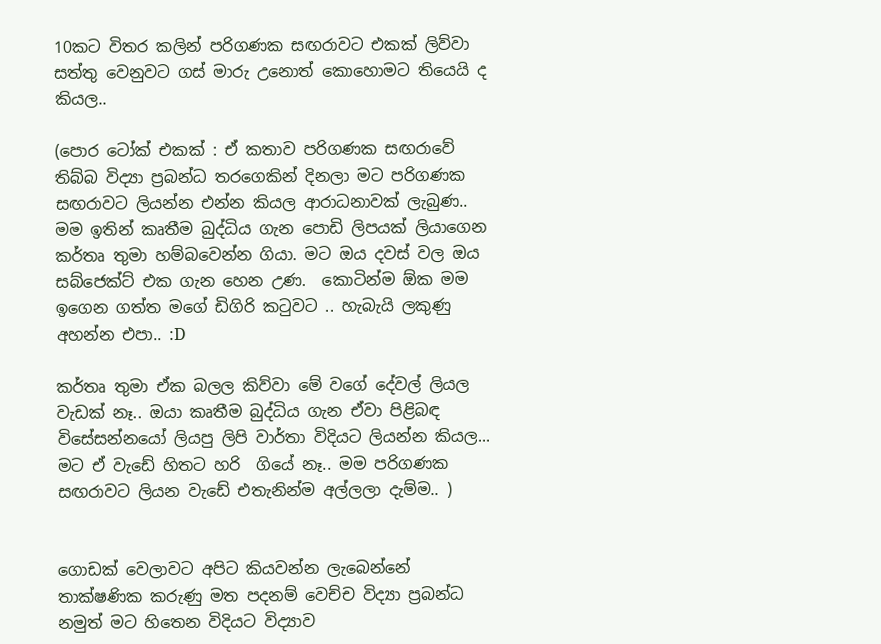10කට විතර කලින් පරිගණක සඟරාවට එකක් ලිව්වා  සත්තු වෙනුවට ගස් මාරු උනොත් කොහොමට තියෙයි ද කියල..

(පොර ටෝක් එකක් : ඒ කතාව පරිගණක සඟරාවේ තිබ්බ විද්‍යා ප්‍රබන්ධ තරගෙකින් දිනලා මට පරිගණක සඟරාවට ලියන්න එන්න කියල ආරාධනාවක් ලැබුණ.. මම ඉතින් කෘතීම බුද්ධිය ගැන පොඩි ලිපයක් ලියාගෙන කර්තෘ තුමා හම්බවෙන්න ගියා. මට ඔය දවස් වල ඔය සබ්ජෙක්ට් එක ගැන හෙන උණ.  කොටින්ම ඕක මම ඉගෙන ගත්ත මගේ ඩිගිරි කටුවට .. හැබැයි ලකුණු අහන්න එපා.. :D

කර්තෘ තුමා ඒක බලල කිව්වා මේ වගේ දේවල් ලියල වැඩක් නෑ.. ඔයා කෘතීම බුද්ධිය ගැන ඒවා පිළිබඳ විසේසන්නයෝ ලියපු ලිපි වාර්තා විදියට ලියන්න කියල...  මට ඒ වැඩේ හිතට හරි  ගියේ නෑ.. මම පරිගණක සඟරාවට ලියන වැඩේ එතැනින්ම අල්ලලා දැම්ම.. )


ගොඩක් වෙලාවට අපිට කියවන්න ලැබෙන්නේ තාක්ෂණික කරුණු මත පදනම් වෙච්ච විද්‍යා ප්‍රබන්ධ නමුත් මට හිතෙන විදියට විද්‍යාව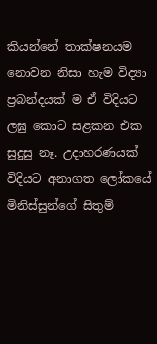කියන්නේ තාක්ෂනයම නොවන නිසා හැම විද්‍යා ප්‍රබන්දයක් ම ඒ විදියට ලඝු කොට සළකන එක සුදුසු නෑ. උදාහරණයක් විදියට අනාගත ලෝකයේ මිනිස්සුන්ගේ සිතුම්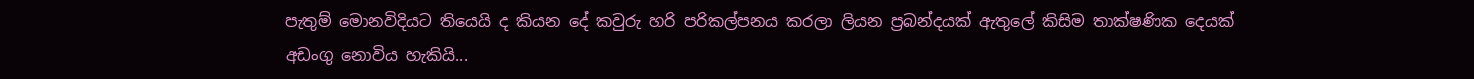පැතුම් මොනවිදියට තියෙයි ද කියන දේ කවුරු හරි පරිකල්පනය කරලා ලියන ප්‍රබන්දයක් ඇතුලේ කිසිම තාක්ෂණික දෙයක් අඩංගු නොවිය හැකියි...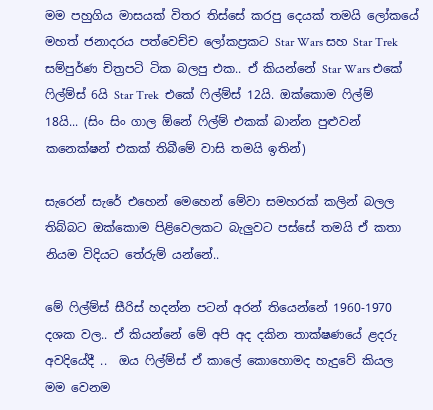මම පහුගිය මාසයක් විතර තිස්සේ කරපු දෙයක් තමයි ලෝකයේ මහත් ජනාදරය පත්වෙච්ච ලෝකප්‍රකට Star Wars සහ Star Trek සම්පුර්ණ චිත්‍රපටි ටික බලපු එක.. ඒ කියන්නේ Star Wars එකේ ෆිල්ම්ස් 6යි Star Trek  එකේ ෆිල්ම්ස් 12යි. ඔක්කොම ෆිල්ම් 18යි... (සිං සිං ගාල ඕනේ ෆිල්ම් එකක් බාන්න පුළුවන් කනෙක්ෂන් එකක් තිබීමේ වාසි තමයි ඉතින්)

සැරෙන් සැරේ එහෙන් මෙහෙන් මේවා සමහරක් කලින් බලල තිබ්බට ඔක්කොම පිළිවෙලකට බැලුවට පස්සේ තමයි ඒ කතා නියම විදියට තේරුම් යන්නේ..

මේ ෆිල්ම්ස් සීරිස් හදන්න පටන් අරන් තියෙන්නේ 1960-1970 දශක වල.. ඒ කියන්නේ මේ අපි අද දකින තාක්ෂණයේ ළදරු අවදියේදී ..  ඔය ෆිල්ම්ස් ඒ කාලේ කොහොමද හැදුවේ කියල මම වෙනම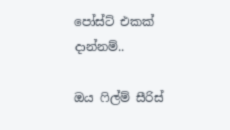පෝස්ට් එකක් දාන්නම්..

ඔය ෆිල්ම් සීරිස්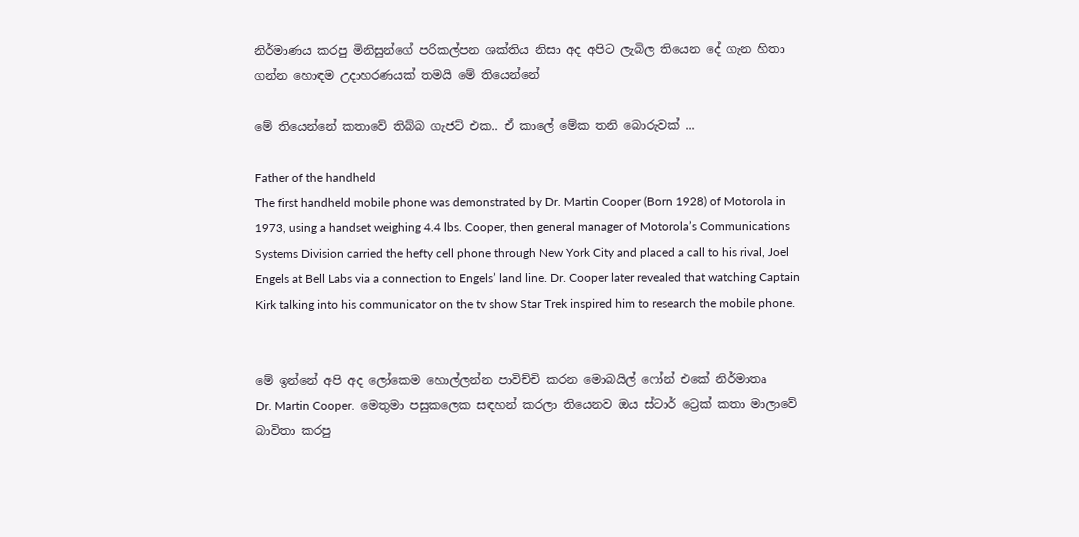නිර්මාණය කරපු මිනිසුන්ගේ පරිකල්පන ශක්තිය නිසා අද අපිට ලැබිල තියෙන දේ ගැන හිතා ගන්න හොඳම උදාහරණයක් තමයි මේ තියෙන්නේ

මේ තියෙන්නේ කතාවේ තිබ්බ ගැජට් එක.. ඒ කාලේ මේක තනි බොරුවක් ...

Father of the handheld
The first handheld mobile phone was demonstrated by Dr. Martin Cooper (Born 1928) of Motorola in 1973, using a handset weighing 4.4 lbs. Cooper, then general manager of Motorola’s Communications Systems Division carried the hefty cell phone through New York City and placed a call to his rival, Joel Engels at Bell Labs via a connection to Engels’ land line. Dr. Cooper later revealed that watching Captain Kirk talking into his communicator on the tv show Star Trek inspired him to research the mobile phone.


මේ ඉන්නේ අපි අද ලෝකෙම හොල්ලන්න පාවිච්චි කරන මොබයිල් ෆෝන් එකේ නිර්මාතෘ
Dr. Martin Cooper.  මෙතුමා පසුකලෙක සඳහන් කරලා තියෙනව ඔය ස්ටාර් ට්‍රෙක් කතා මාලාවේ බාවිතා කරපු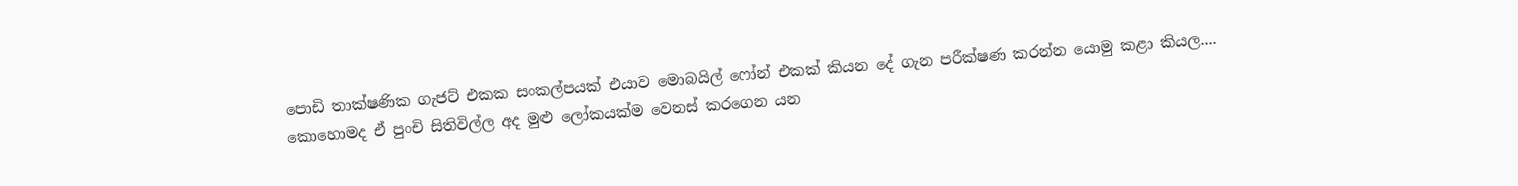පොඩි තාක්ෂණික ගැජට් එකක සංකල්පයක් එයාව මොබයිල් ෆෝන් එකක් කියන දේ ගැන පරීක්ෂණ කරන්න යොමු කළා කියල.... කොහොමද ඒ පුංචි සිතිවිල්ල අද මුළු ලෝකයක්ම වෙනස් කරගෙන යන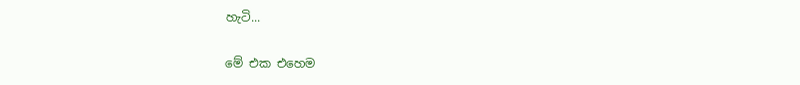හැටි...

මේ එක එහෙම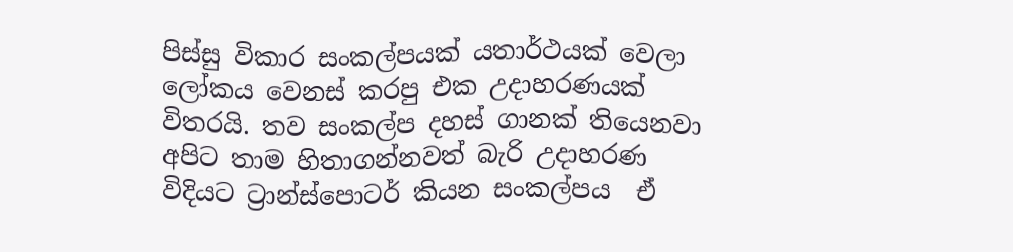පිස්සු විකාර සංකල්පයක් යතාර්ථයක් වෙලා ලෝකය වෙනස් කරපු එක උදාහරණයක් විතරයි. තව සංකල්ප දහස් ගානක් තියෙනවා අපිට තාම හිතාගන්නවත් බැරි උදාහරණ විදියට ට්‍රාන්ස්පොටර් කියන සංකල්පය  ඒ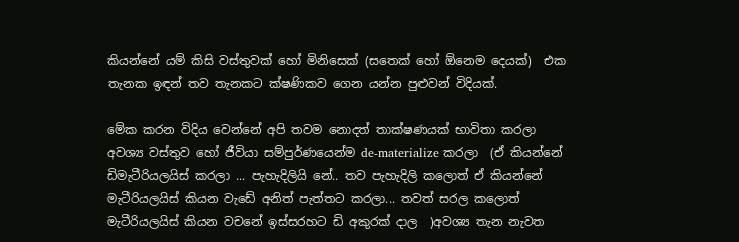කියන්නේ යම් කිසි වස්තුවක් හෝ මිනිසෙක් (සතෙක් හෝ ඕනෙම දෙයක්)  එක තැනක ඉඳන් තව තැනකට ක්ෂණිකව ගෙන යන්න පුළුවන් විදියක්.

මේක කරන විදිය වෙන්නේ අපි තවම නොදත් තාක්ෂණයක් භාවිතා කරලා අවශ්‍ය වස්තුව හෝ ජීවියා සම්පුර්ණයෙන්ම de-materialize කරලා  (ඒ කියන්නේ ඩිමැටීරියලයිස් කරලා ... පැහැදිලියි නේ.. තව පැහැදිලි කලොත් ඒ කියන්නේ  මැටීරියලයිස් කියන වැඩේ අනිත් පැත්තට කරලා... තවත් සරල කලොත් මැටීරියලයිස් කියන වචනේ ඉස්සරහට ඩි අකුරක් දාල  )අවශ්‍ය තැන නැවත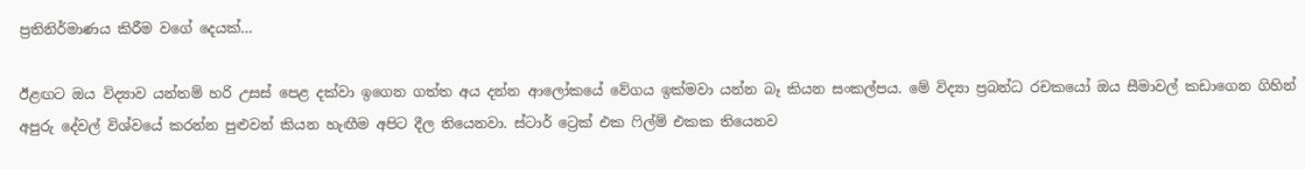ප්‍රතිනිර්මාණය කිරීම වගේ දෙයක්...

ඊළඟට ඔය විද්‍යාව යන්තම් හරි උසස් පෙළ දක්වා ඉගෙන ගත්ත අය දන්න ආලෝකයේ වේගය ඉක්මවා යන්න බෑ කියන සංකල්පය. මේ විද්‍යා ප්‍රබන්ධ රචකයෝ ඔය සීමාවල් කඩාගෙන ගිහින් අපුරු දේවල් විශ්වයේ කරන්න පුළුවන් කියන හැඟීම අපිට දීල තියෙනවා. ස්ටාර් ට්‍රෙක් එක ෆිල්ම් එකක තියෙනව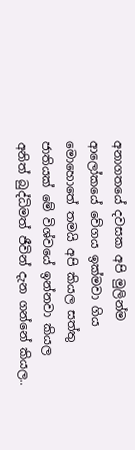අනාගතයේ දවසක අපි මුලින්ම ආලෝකයේ වේගය ඉක්මවා ගිය මොහොතේ තමයි අපි කියල සත්තු ජාතියක් මේ විශ්වයේ ඉන්නවා කියල අනිත් බුද්ධිමත් ජීවින් දැන ගන්නේ කියල..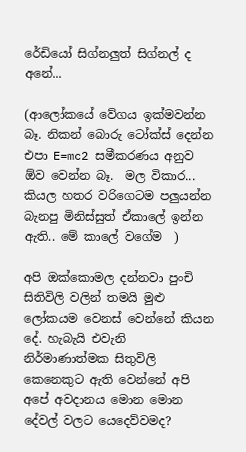රේඩියෝ සිග්නලුත් සිග්නල් ද අනේ...

(ආලෝකයේ වේගය ඉක්මවන්න බෑ. නිකන් බොරු ටෝක්ස් දෙන්න එපා E=mc2 සමීකරණය අනුව ඕව වෙන්න බෑ.  මල විකාර... කියල හතර වරිගෙටම පලුයන්න බැනපු මිනිස්සුත් ඒකාලේ ඉන්න ඇති.. මේ කාලේ වගේම  )

අපි ඔක්කොමල දන්නවා පුංචි සිතිවිලි වලින් තමයි මුළු ලෝකයම වෙනස් වෙන්නේ කියන දේ. හැබැයි එවැනි නිර්මාණාත්මක සිතුවිලි කෙනෙකුට ඇති වෙන්නේ අපි අපේ අවදානය මොන මොන දේවල් වලට යෙදෙව්වමද?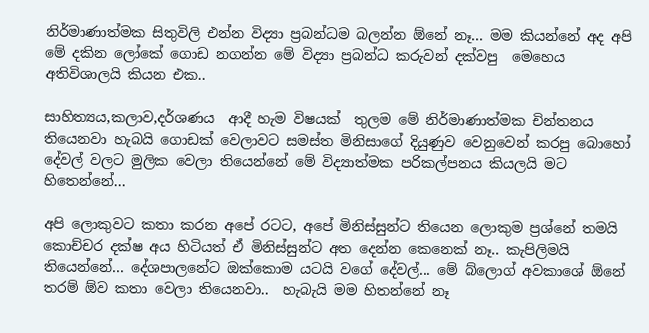නිර්මාණාත්මක සිතුවිලි එන්න විද්‍යා ප්‍රබන්ධම බලන්න ඕනේ නෑ... මම කියන්නේ අද අපි මේ දකින ලෝකේ ගොඩ නගන්න මේ විද්‍යා ප්‍රබන්ධ කරුවන් දක්වපු  මෙහෙය අතිවිශාලයි කියන එක..

සාහිත්‍යය,කලාව,දර්ශණය  ආදී හැම විෂයක්  තුලම මේ නිර්මාණාත්මක චින්තනය තියෙනවා හැබයි ගොඩක් වෙලාවට සමස්ත මිනිසාගේ දියුණුව වෙනුවෙන් කරපු බොහෝ දේවල් වලට මුලික වෙලා තියෙන්නේ මේ විද්‍යාත්මක පරිකල්පනය කියලයි මට හිතෙන්නේ...

අපි ලොකුවට කතා කරන අපේ රටට, අපේ මිනිස්සුන්ට තියෙන ලොකුම ප්‍රශ්නේ තමයි කොච්චර දක්ෂ අය හිටියත් ඒ මිනිස්සුන්ට අත දෙන්න කෙනෙක් නෑ.. කැපිලිමයි තියෙන්නේ... දේශපාලනේට ඔක්කොම යටයි වගේ දේවල්... මේ බ්ලොග් අවකාශේ ඕනේ තරම් ඕව කතා වෙලා තියෙනවා..  හැබැයි මම හිතන්නේ නෑ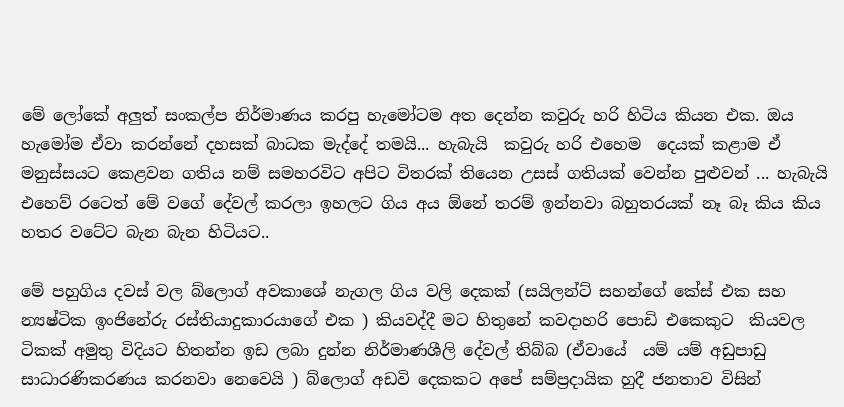මේ ලෝකේ අලුත් සංකල්ප නිර්මාණය කරපු හැමෝටම අත දෙන්න කවුරු හරි හිටිය කියන එක. ඔය හැමෝම ඒවා කරන්නේ දහසක් බාධක මැද්දේ තමයි... හැබැයි  කවුරු හරි එහෙම  දෙයක් කළාම ඒ මනුස්සයට කෙළවන ගතිය නම් සමහරවිට අපිට විතරක් තියෙන උසස් ගතියක් වෙන්න පුළුවන් ... හැබැයි එහෙව් රටෙත් මේ වගේ දේවල් කරලා ඉහලට ගිය අය ඕනේ තරම් ඉන්නවා බහුතරයක් නෑ බෑ කිය කිය හතර වටේට බැන බැන හිටියට..

මේ පහුගිය දවස් වල බ්ලොග් අවකාශේ නැගල ගිය වලි දෙකක් (සයිලන්ට් සහන්ගේ කේස් එක සහ න්‍යෂ්ටික ඉංජිනේරු රස්තියාදුකාරයාගේ එක ) කියවද්දී මට හිතුනේ කවදාහරි පොඩි එකෙකුට  කියවල  ටිකක් අමුතු විදියට හිතන්න ඉඩ ලබා දුන්න නිර්මාණශීලි දේවල් තිබ්බ (ඒවායේ  යම් යම් අඩුපාඩු සාධාරණිකරණය කරනවා නෙවෙයි ) බ්ලොග් අඩවි දෙකකට අපේ සම්ප්‍රදායික හුදී ජනතාව විසින්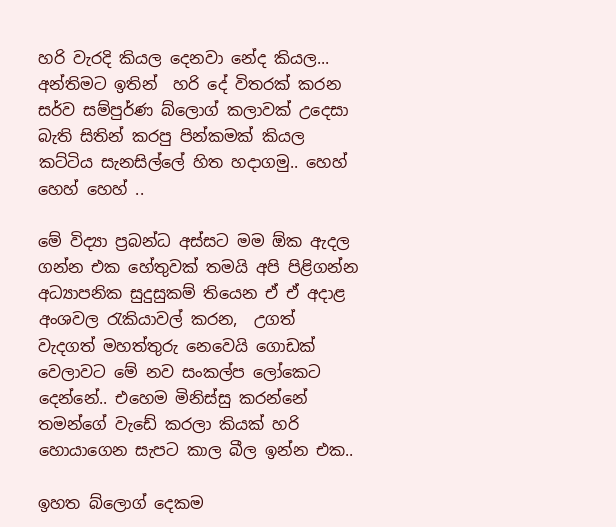හරි වැරදි කියල දෙනවා නේද කියල... අන්තිමට ඉතින්  හරි දේ විතරක් කරන සර්ව සම්පුර්ණ බ්ලොග් කලාවක් උදෙසා බැති සිතින් කරපු පින්කමක් කියල කට්ටිය සැනසිල්ලේ හිත හදාගමු.. හෙහ් හෙහ් හෙහ් ..

මේ විද්‍යා ප්‍රබන්ධ අස්සට මම ඕක ඇදල ගන්න එක හේතුවක් තමයි අපි පිළිගන්න  අධ්‍යාපනික සුදුසුකම් තියෙන ඒ ඒ අදාළ  අංශවල රැකියාවල් කරන,  උගත් වැදගත් මහත්තුරු නෙවෙයි ගොඩක් වෙලාවට මේ නව සංකල්ප ලෝකෙට දෙන්නේ.. එහෙම මිනිස්සු කරන්නේ තමන්ගේ වැඩේ කරලා කියක් හරි හොයාගෙන සැපට කාල බීල ඉන්න එක..

ඉහත බ්ලොග් දෙකම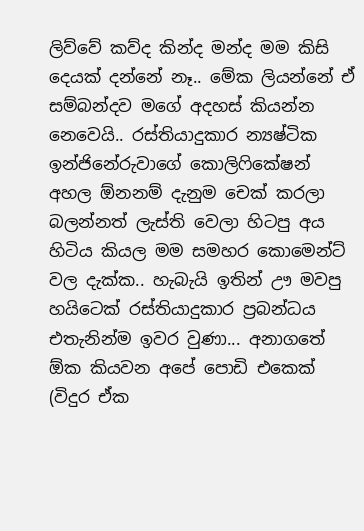ලිව්වේ කව්ද කින්ද මන්ද මම කිසි දෙයක් දන්නේ නෑ.. මේක ලියන්නේ ඒ සම්බන්දව මගේ අදහස් කියන්න නෙවෙයි.. රස්තියාදුකාර න්‍යෂ්ටික ඉන්ජිනේරුවාගේ කොලිෆිකේෂන් අහල ඕනනම් දැනුම චෙක් කරලා බලන්නත් ලැස්ති වෙලා හිටපු අය හිටිය කියල මම සමහර කොමෙන්ට් වල දැක්ක.. හැබැයි ඉතින් ඌ මවපු හයිටෙක් රස්තියාදුකාර ප්‍රබන්ධය එතැනින්ම ඉවර වුණා... අනාගතේ ඕක කියවන අපේ පොඩි එකෙක් (විදුර ඒක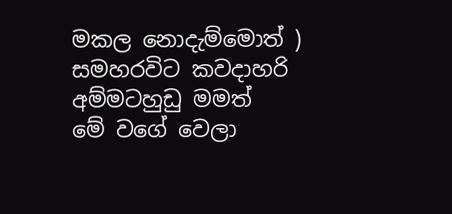මකල නොදැම්මොත් ) සමහරවිට කවදාහරි  අම්මටහුඩු මමත්  මේ වගේ වෙලා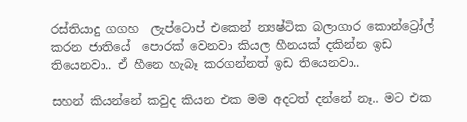රස්තියාදු ගගහ  ලැප්ටොප් එකෙන් න්‍යෂ්ටික බලාගාර කොන්ට්‍රෝල් කරන ජාතියේ  පොරක් වෙනවා කියල හීනයක් දකින්න ඉඩ තියෙනවා.. ඒ හීනෙ හැබෑ කරගන්නත් ඉඩ තියෙනවා..

සහන් කියන්නේ කවුද කියන එක මම අදටත් දන්නේ නෑ.. මට එක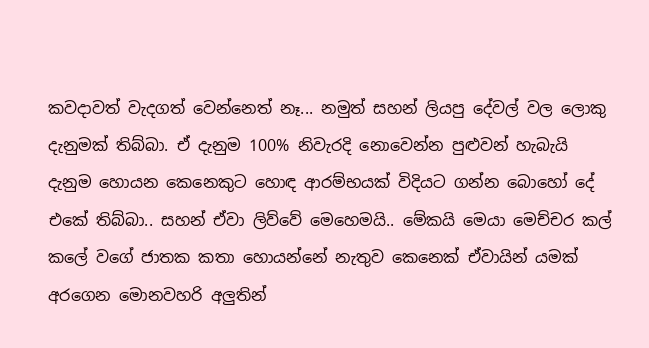කවදාවත් වැදගත් වෙන්නෙත් නෑ... නමුත් සහන් ලියපු දේවල් වල ලොකු දැනුමක් තිබ්බා. ඒ දැනුම 100% නිවැරදි නොවෙන්න පුළුවන් හැබැයි දැනුම හොයන කෙනෙකුට හොඳ ආරම්භයක් විදියට ගන්න බොහෝ දේ එකේ තිබ්බා.. සහන් ඒවා ලිව්වේ මෙහෙමයි.. මේකයි මෙයා මෙච්චර කල් කලේ වගේ ජාතක කතා හොයන්නේ නැතුව කෙනෙක් ඒවායින් යමක් අරගෙන මොනවහරි අලුතින්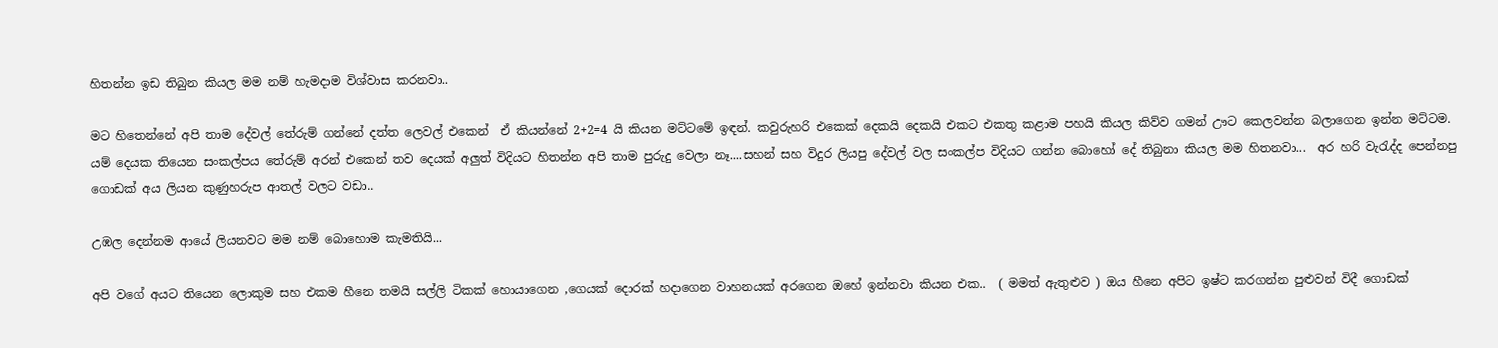හිතන්න ඉඩ තිබුන කියල මම නම් හැමදාම විශ්වාස කරනවා..

මට හිතෙන්නේ අපි තාම දේවල් තේරුම් ගන්නේ දත්ත ලෙවල් එකෙන්  ඒ කියන්නේ 2+2=4 යි කියන මට්ටමේ ඉඳන්. කවුරුහරි එකෙක් දෙකයි දෙකයි එකට එකතු කළාම පහයි කියල කිව්ව ගමන් ඌට කෙලවන්න බලාගෙන ඉන්න මට්ටම. යම් දෙයක තියෙන සංකල්පය තේරුම් අරන් එකෙන් තව දෙයක් අලුත් විදියට හිතන්න අපි තාම පුරුදු වෙලා නෑ....සහන් සහ විදුර ලියපු දේවල් වල සංකල්ප විදියට ගන්න බොහෝ දේ තිබුනා කියල මම හිතනවා...  අර හරි වැරැද්ද පෙන්නපු ගොඩක් අය ලියන කුණුහරුප ආතල් වලට වඩා..

උඹල දෙන්නම ආයේ ලියනවට මම නම් බොහොම කැමතියි...

අපි වගේ අයට තියෙන ලොකුම සහ එකම හීනෙ තමයි සල්ලි ටිකක් හොයාගෙන ,ගෙයක් දොරක් හදාගෙන වාහනයක් අරගෙන ඔහේ ඉන්නවා කියන එක..  ( මමත් ඇතුළුව ) ඔය හීනෙ අපිට ඉෂ්ට කරගන්න පුළුවන් විදී ගොඩක්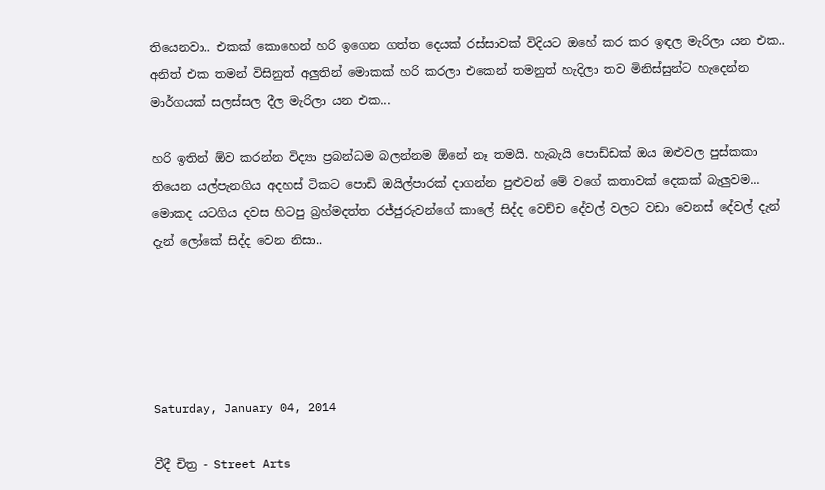තියෙනවා.. එකක් කොහෙන් හරි ඉගෙන ගත්ත දෙයක් රස්සාවක් විදියට ඔහේ කර කර ඉඳල මැරිලා යන එක.. අනිත් එක තමන් විසිනුත් අලුතින් මොකක් හරි කරලා එකෙන් තමනුත් හැදිලා තව මිනිස්සුන්ට හැදෙන්න මාර්ගයක් සලස්සල දීල මැරිලා යන එක...

හරි ඉතින් ඕව කරන්න විද්‍යා ප්‍රබන්ධම බලන්නම ඕනේ නෑ තමයි. හැබැයි පොඩ්ඩක් ඔය ඔළුවල පුස්කකා තියෙන යල්පැනගිය අදහස් ටිකට පොඩි ඔයිල්පාරක් දාගන්න පුළුවන් මේ වගේ කතාවක් දෙකක් බැලුවම... මොකද යටගිය දවස හිටපු බ්‍රහ්මදත්ත රජ්ජුරුවන්ගේ කාලේ සිද්ද වෙච්ච දේවල් වලට වඩා වෙනස් දේවල් දැන් දැන් ලෝකේ සිද්ද වෙන නිසා..





Saturday, January 04, 2014

වීදී චිත්‍ර - Street Arts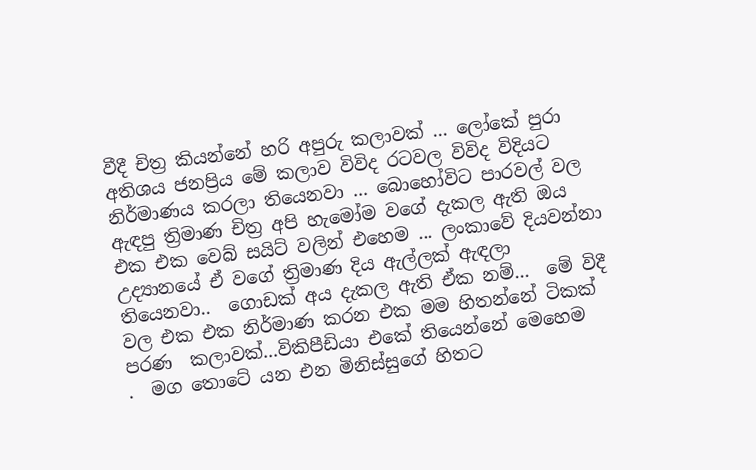වීදී චිත්‍ර කියන්නේ හරි අපුරු කලාවක් ... ලෝකේ පුරා අතිශය ජනප්‍රිය මේ කලාව විවිද රටවල විවිද විදියට නිර්මාණය කරලා තියෙනවා ... බොහෝවිට පාරවල් වල ඇඳපු ත්‍රිමාණ චිත්‍ර අපි හැමෝම වගේ දැකල ඇති ඔය එක එක වෙබ් සයිට් වලින් එහෙම ... ලංකාවේ දියවන්නා උද්‍යානයේ ඒ වගේ ත්‍රිමාණ දිය ඇල්ලක් ඇඳලා තියෙනවා..  ගොඩක් අය දැකල ඇති ඒක නම්...  මේ විදී වල එක එක නිර්මාණ කරන එක මම හිතන්නේ ටිකක් පරණ  කලාවක්...විකිපීඩියා එකේ තියෙන්නේ මෙහෙම   .  මග තොටේ යන එන මිනිස්සුගේ හිතට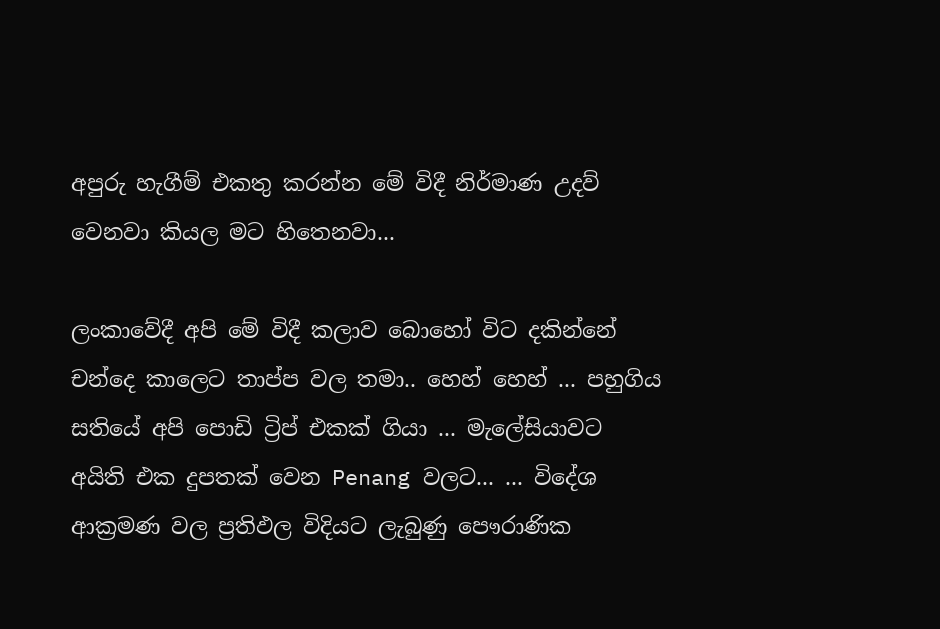අපුරු හැගීම් එකතු කරන්න මේ විදී නිර්මාණ උදව් වෙනවා කියල මට හිතෙනවා...

ලංකාවේදී අපි මේ විදී කලාව බොහෝ විට දකින්නේ චන්දෙ කාලෙට තාප්ප වල තමා.. හෙහ් හෙහ් ... පහුගිය සතියේ අපි පොඩි ට්‍රිප් එකක් ගියා ... මැලේසියාවට අයිති එක දුපතක් වෙන Penang වලට... ... විදේශ ආක්‍රමණ වල ප්‍රතිඵල විදියට ලැබුණු පෞරාණික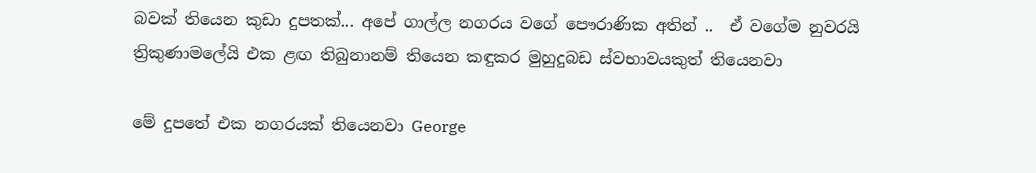බවක් තියෙන කුඩා දුපතක්... අපේ ගාල්ල නගරය වගේ පෞරාණික අතින් ..  ඒ වගේම නුවරයි ත්‍රිකුණාමලේයි එක ළඟ තිබුනානම් තියෙන කඳුකර මුහුදුබඩ ස්වභාවයකුත් තියෙනවා

මේ දුපතේ එක නගරයක් තියෙනවා George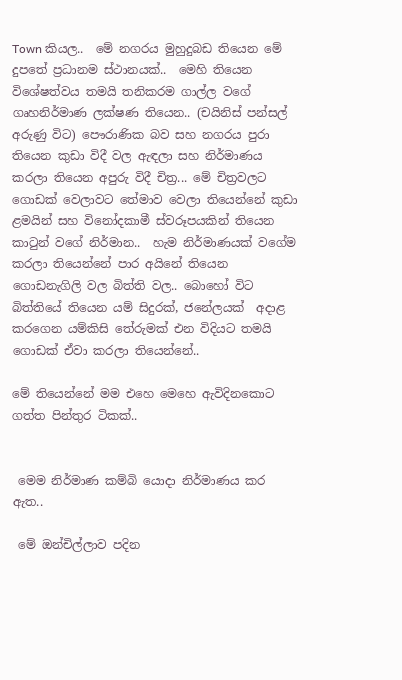Town කියල..  මේ නගරය මුහුදුබඩ තියෙන මේ දුපතේ ප්‍රධානම ස්ථානයක්..  මෙහි තියෙන විශේෂත්වය තමයි තනිකරම ගාල්ල වගේ ගෘහනිර්මාණ ලක්ෂණ තියෙන.. (චයිනිස් පන්සල් අරුණු විට) පෞරාණික බව සහ නගරය පුරා තියෙන කුඩා විදී වල ඇඳලා සහ නිර්මාණය කරලා තියෙන අපුරු විදී චිත්‍ර... මේ චිත්‍රවලට ගොඩක් වෙලාවට තේමාව වෙලා තියෙන්නේ කුඩා ළමයින් සහ විනෝදකාමී ස්වරූපයකින් තියෙන කාටුන් වගේ නිර්මාන..  හැම නිර්මාණයක් වගේම කරලා තියෙන්නේ පාර අයිනේ තියෙන ගොඩනැගිලි වල බිත්ති වල.. බොහෝ විට බිත්තියේ තියෙන යම් සිදුරක්, ජනේලයක්  අදාළ කරගෙන යම්කිසි තේරුමක් එන විදියට තමයි ගොඩක් ඒවා කරලා තියෙන්නේ..

මේ තියෙන්නේ මම එහෙ මෙහෙ ඇවිදිනකොට ගත්ත පින්තුර ටිකක්..


 මෙම නිර්මාණ කම්බි යොදා නිර්මාණය කර ඇත..

 මේ ඔන්චිල්ලාව පදින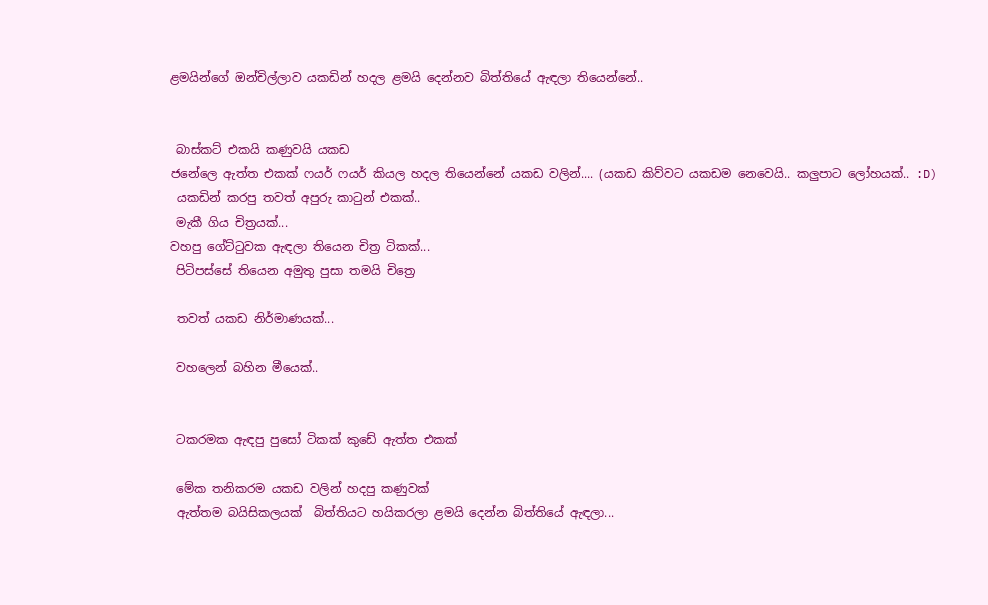ළමයින්ගේ ඔන්චිල්ලාව යකඩින් හදල ළමයි දෙන්නව බිත්තියේ ඇඳලා තියෙන්නේ..


 බාස්කට් එකයි කණුවයි යකඩ
ජනේලෙ ඇත්ත එකක් ෆයර් ෆයර් කියල හදල තියෙන්නේ යකඩ වලින්.... (යකඩ කිව්වට යකඩම නෙවෙයි.. කලුපාට ලෝහයක්.. :D)
 යකඩින් කරපු තවත් අපුරු කාටුන් එකක්..
 මැකී ගිය චිත්‍රයක්...
වහපු ගේට්ටුවක ඇඳලා තියෙන චිත්‍ර ටිකක්...
 පිටිපස්සේ තියෙන අමුතු පුසා තමයි චිත්‍රෙ

 තවත් යකඩ නිර්මාණයක්...

 වහලෙන් බහින මීයෙක්..


 ටකරමක ඇඳපු පුසෝ ටිකක් කුඩේ ඇත්ත එකක්

 මේක තනිකරම යකඩ වලින් හදපු කණුවක්
 ඇත්තම බයිසිකලයක්  බිත්තියට හයිකරලා ළමයි දෙන්න බිත්තියේ ඇඳලා...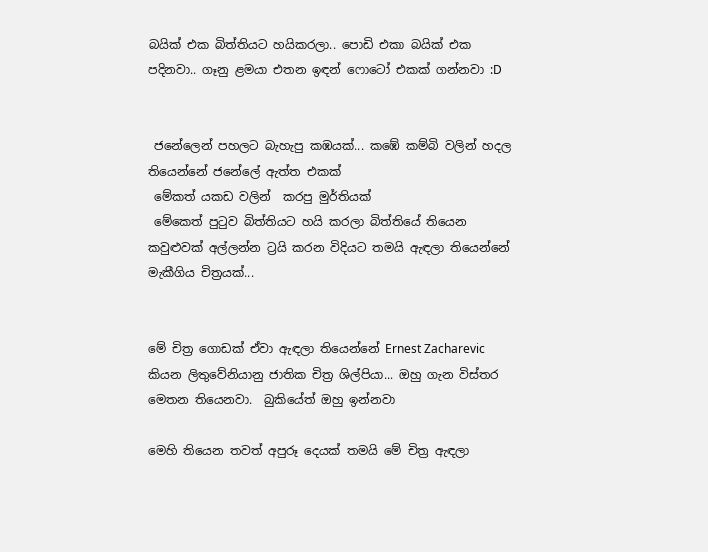බයික් එක බිත්තියට හයිකරලා.. පොඩි එකා බයික් එක පදිනවා.. ගෑනු ළමයා එතන ඉඳන් ෆොටෝ එකක් ගන්නවා :D


 ජනේලෙන් පහලට බැහැපු කඹයක්... කඹේ කම්බි වලින් හදල තියෙන්නේ ජනේලේ ඇත්ත එකක්
 මේකත් යකඩ වලින්  කරපු මුර්තියක්
 මේකෙත් පුටුව බිත්තියට හයි කරලා බිත්තියේ තියෙන කවුළුවක් අල්ලන්න ට්‍රයි කරන විදියට තමයි ඇඳලා තියෙන්නේ
මැකීගිය චිත්‍රයක්...


මේ චිත්‍ර ගොඩක් ඒවා ඇඳලා තියෙන්නේ Ernest Zacharevic කියන ලිතුවේනියානු ජාතික චිත්‍ර ශිල්පියා... ඔහු ගැන විස්තර මෙතන තියෙනවා.  බුකියේත් ඔහු ඉන්නවා

මෙහි තියෙන තවත් අපුරූ දෙයක් තමයි මේ චිත්‍ර ඇඳලා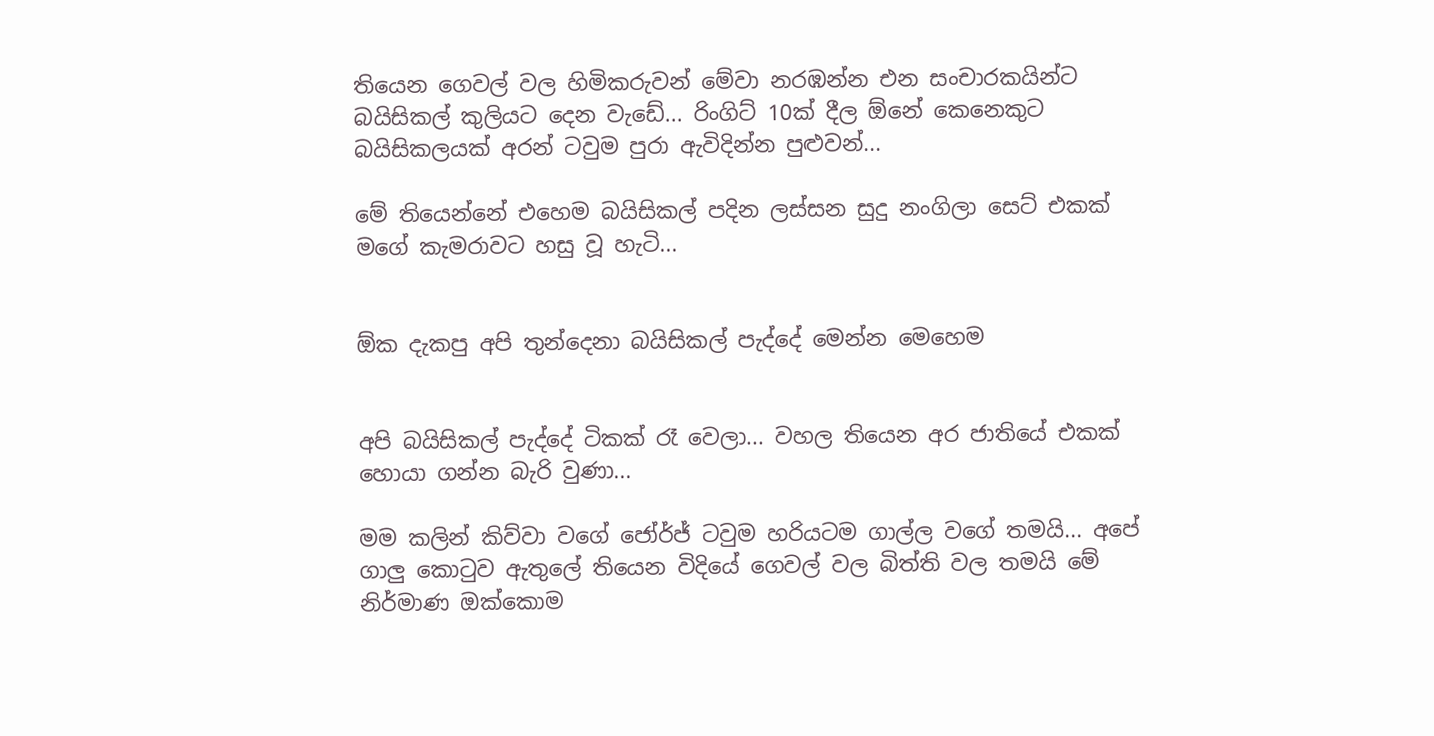තියෙන ගෙවල් වල හිමිකරුවන් මේවා නරඹන්න එන සංචාරකයින්ට බයිසිකල් කුලියට දෙන වැඩේ... රිංගිට් 10ක් දීල ඕනේ කෙනෙකුට බයිසිකලයක් අරන් ටවුම පුරා ඇවිදින්න පුළුවන්...

මේ තියෙන්නේ එහෙම බයිසිකල් පදින ලස්සන සුදු නංගිලා සෙට් එකක් මගේ කැමරාවට හසු වූ හැටි...


ඕක දැකපු අපි තුන්දෙනා බයිසිකල් පැද්දේ මෙන්න මෙහෙම


අපි බයිසිකල් පැද්දේ ටිකක් රෑ වෙලා... වහල තියෙන අර ජාතියේ එකක් හොයා ගන්න බැරි වුණා...

මම කලින් කිව්වා වගේ ජෝර්ජ් ටවුම හරියටම ගාල්ල වගේ තමයි... අපේ ගාලු කොටුව ඇතුලේ තියෙන විදියේ ගෙවල් වල බිත්ති වල තමයි මේ නිර්මාණ ඔක්කොම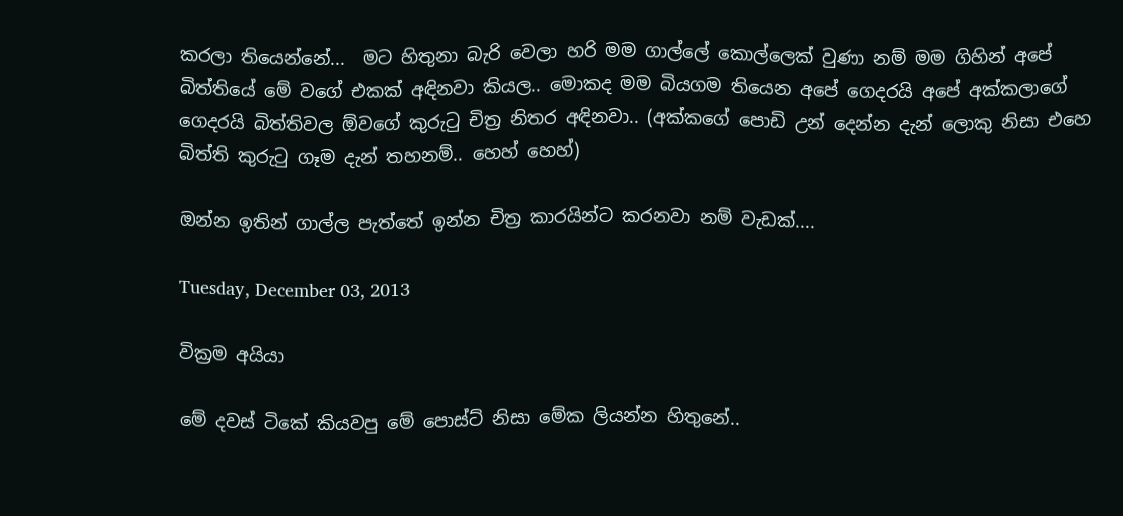කරලා තියෙන්නේ...  මට හිතුනා බැරි වෙලා හරි මම ගාල්ලේ කොල්ලෙක් වුණා නම් මම ගිහින් අපේ බිත්තියේ මේ වගේ එකක් අඳිනවා කියල.. මොකද මම බියගම තියෙන අපේ ගෙදරයි අපේ අක්කලාගේ ගෙදරයි බිත්තිවල ඕවගේ කුරුටු චිත්‍ර නිතර අඳිනවා.. (අක්කගේ පොඩි උන් දෙන්න දැන් ලොකු නිසා එහෙ බිත්ති කුරුටු ගෑම දැන් තහනම්.. හෙහ් හෙහ්)

ඔන්න ඉතින් ගාල්ල පැත්තේ ඉන්න චිත්‍ර කාරයින්ට කරනවා නම් වැඩක්....

Tuesday, December 03, 2013

වික්‍රම අයියා

මේ දවස් ටිකේ කියවපු මේ පොස්ට් නිසා මේක ලියන්න හිතුනේ..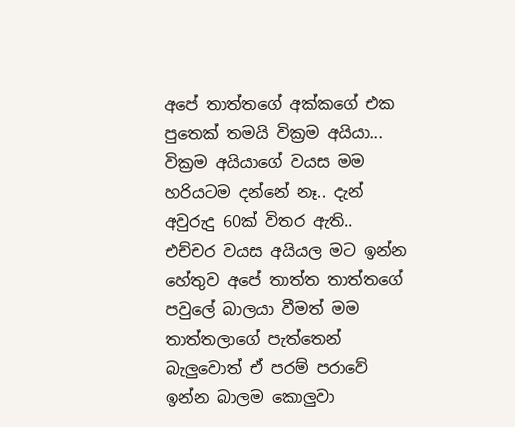අපේ තාත්තගේ අක්කගේ එක පුතෙක් තමයි වික්‍රම අයියා...  වික්‍රම අයියාගේ වයස මම හරියටම දන්නේ නෑ.. දැන් අවුරුදු 60ක් විතර ඇති.. එච්චර වයස අයියල මට ඉන්න හේතුව අපේ තාත්ත තාත්තගේ පවුලේ බාලයා වීමත් මම තාත්තලාගේ පැත්තෙන් බැලුවොත් ඒ පරම් පරාවේ ඉන්න බාලම කොලුවා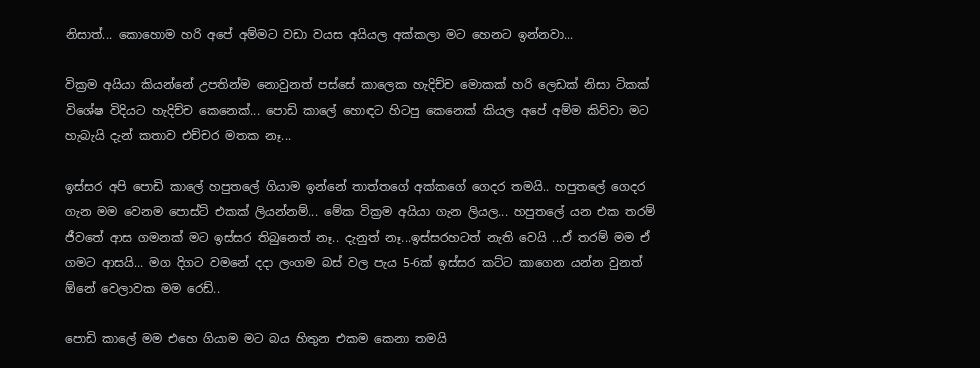නිසාත්... කොහොම හරි අපේ අම්මට වඩා වයස අයියල අක්කලා මට හෙනට ඉන්නවා...

වික්‍රම අයියා කියන්නේ උපතින්ම නොවුනත් පස්සේ කාලෙක හැදිච්ච මොකක් හරි ලෙඩක් නිසා ටිකක් විශේෂ විදියට හැදිච්ච කෙනෙක්... පොඩි කාලේ හොඳට හිටපු කෙනෙක් කියල අපේ අම්ම කිව්වා මට හැබැයි දැන් කතාව එච්චර මතක නෑ...

ඉස්සර අපි පොඩි කාලේ හපුතලේ ගියාම ඉන්නේ තාත්තගේ අක්කගේ ගෙදර තමයි.. හපුතලේ ගෙදර ගැන මම වෙනම පොස්ට් එකක් ලියන්නම්... මේක වික්‍රම අයියා ගැන ලියල... හපුතලේ යන එක තරම් ජීවතේ ආස ගමනක් මට ඉස්සර තිබුනෙත් නෑ.. දැනුත් නෑ...ඉස්සරහටත් නැති වෙයි ...ඒ තරම් මම ඒ ගමට ආසයි... මග දිගට වමනේ දදා ලංගම බස් වල පැය 5-6ක් ඉස්සර කට්ට කාගෙන යන්න වුනත් ඕනේ වෙලාවක මම රෙඩ්..

පොඩි කාලේ මම එහෙ ගියාම මට බය හිතුන එකම කෙනා තමයි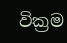වික්‍රම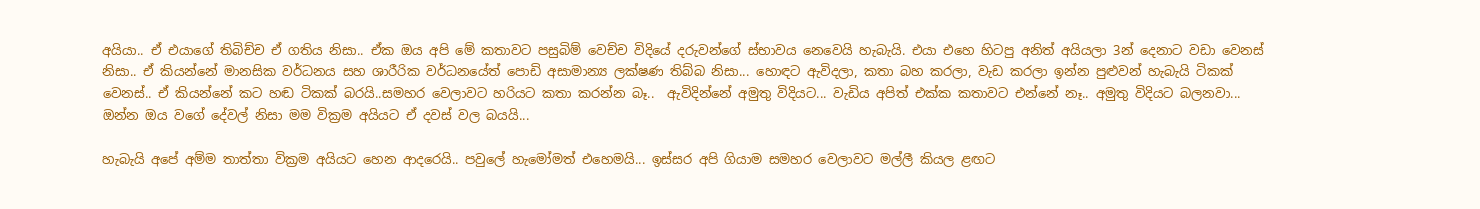අයියා.. ඒ එයාගේ තිබිච්ච ඒ ගතිය නිසා.. ඒක ඔය අපි මේ කතාවට පසුබිම් වෙච්ච විදියේ දරුවන්ගේ ස්භාවය නෙවෙයි හැබැයි. එයා එහෙ හිටපු අනිත් අයියලා 3න් දෙනාට වඩා වෙනස් නිසා.. ඒ කියන්නේ මානසික වර්ධනය සහ ශාරීරික වර්ධනයේත් පොඩි අසාමාන්‍ය ලක්ෂණ තිබ්බ නිසා... හොඳට ඇවිදලා, කතා බහ කරලා, වැඩ කරලා ඉන්න පුළුවන් හැබැයි ටිකක් වෙනස්.. ඒ කියන්නේ කට හඬ ටිකක් බරයි..සමහර වෙලාවට හරියට කතා කරන්න බෑ..  ඇවිදින්නේ අමුතු විදියට... වැඩිය අපිත් එක්ක කතාවට එන්නේ නෑ.. අමුතු විදියට බලනවා... ඔන්න ඔය වගේ දේවල් නිසා මම වික්‍රම අයියට ඒ දවස් වල බයයි...

හැබැයි අපේ අම්ම තාත්තා වික්‍රම අයියට හෙන ආදරෙයි.. පවුලේ හැමෝමත් එහෙමයි... ඉස්සර අපි ගියාම සමහර වෙලාවට මල්ලී කියල ළඟට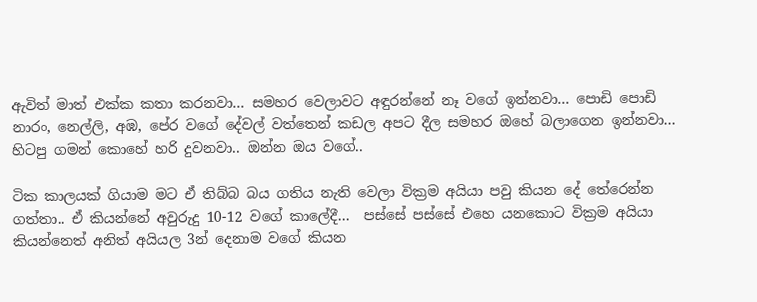ඇවිත් මාත් එක්ක කතා කරනවා... සමහර වෙලාවට අඳුරන්නේ නෑ වගේ ඉන්නවා... පොඩි පොඩි නාරං, නෙල්ලි, අඹ, පේර වගේ දේවල් වත්තෙන් කඩල අපට දීල සමහර ඔහේ බලාගෙන ඉන්නවා... හිටපු ගමන් කොහේ හරි දුවනවා.. ඔන්න ඔය වගේ..

ටික කාලයක් ගියාම මට ඒ තිබ්බ බය ගතිය නැති වෙලා වික්‍රම අයියා පවු කියන දේ තේරෙන්න ගත්තා.. ඒ කියන්නේ අවුරුදු 10-12 වගේ කාලේදී...  පස්සේ පස්සේ එහෙ යනකොට වික්‍රම අයියා කියන්නෙත් අනිත් අයියල 3න් දෙනාම වගේ කියන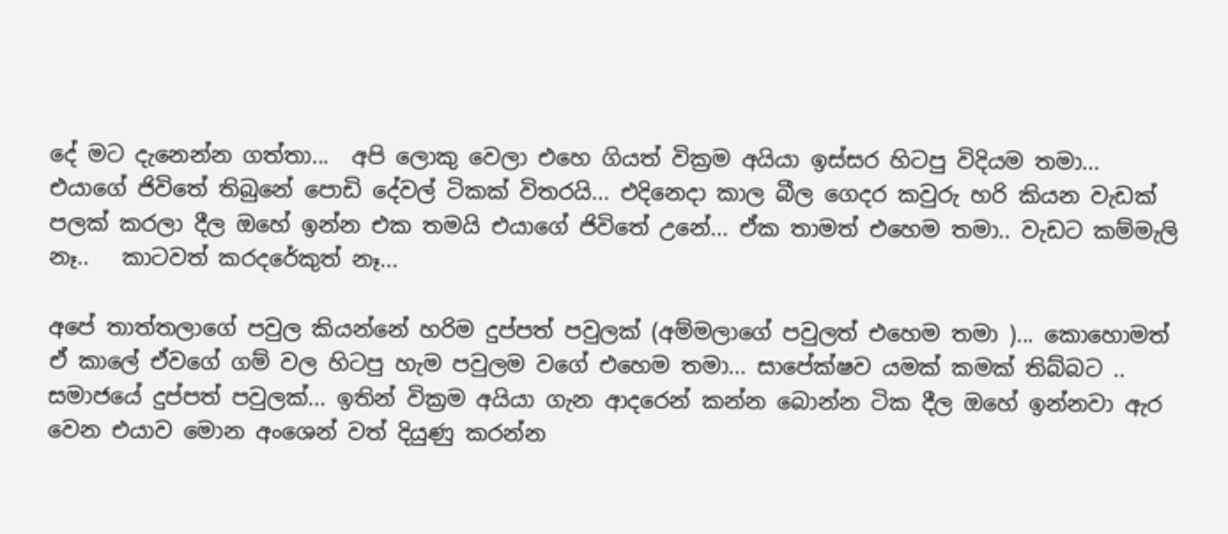දේ මට දැනෙන්න ගත්තා...  අපි ලොකු වෙලා එහෙ ගියත් වික්‍රම අයියා ඉස්සර හිටපු විදියම තමා...  එයාගේ ජිවිතේ තිබුනේ පොඩි දේවල් ටිකක් විතරයි... එදිනෙදා කාල බීල ගෙදර කවුරු හරි කියන වැඩක් පලක් කරලා දීල ඔහේ ඉන්න එක තමයි එයාගේ ජිවිතේ උනේ... ඒක තාමත් එහෙම තමා.. වැඩට කම්මැලි නෑ..   කාටවත් කරදරේකුත් නෑ...

අපේ තාත්තලාගේ පවුල කියන්නේ හරිම දුප්පත් පවුලක් (අම්මලාගේ පවුලත් එහෙම තමා )... කොහොමත් ඒ කාලේ ඒවගේ ගම් වල හිටපු හැම පවුලම වගේ එහෙම තමා... සාපේක්ෂව යමක් කමක් තිබ්බට .. සමාජයේ දුප්පත් පවුලක්... ඉතින් වික්‍රම අයියා ගැන ආදරෙන් කන්න බොන්න ටික දීල ඔහේ ඉන්නවා ඇර වෙන එයාව මොන අංශෙන් වත් දියුණු කරන්න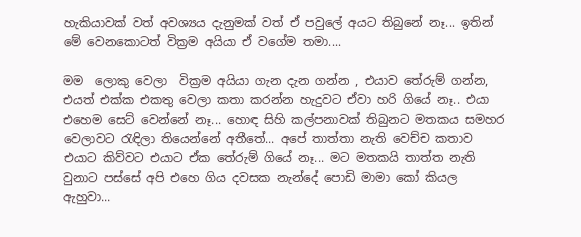හැකියාවක් වත් අවශ්‍යය දැනුමක් වත් ඒ පවුලේ අයට තිබුනේ නෑ... ඉතින් මේ වෙනකොටත් වික්‍රම අයියා ඒ වගේම තමා....

මම  ලොකු වෙලා  වික්‍රම අයියා ගැන දැන ගන්න , එයාව තේරුම් ගන්න,  එයත් එක්ක එකතු වෙලා කතා කරන්න හැදුවට ඒවා හරි ගියේ නෑ.. එයා එහෙම සෙට් වෙන්නේ නෑ... හොඳ සිහි කල්පනාවක් තිබුනට මතකය සමහර වෙලාවට රැඳිලා තියෙන්නේ අතීතේ... අපේ තාත්තා නැති වෙච්ච කතාව එයාට කිව්වට එයාට ඒක තේරුම් ගියේ නෑ... මට මතකයි තාත්ත නැති වුනාට පස්සේ අපි එහෙ ගිය දවසක නැන්දේ පොඩි මාමා කෝ කියල ඇහුවා...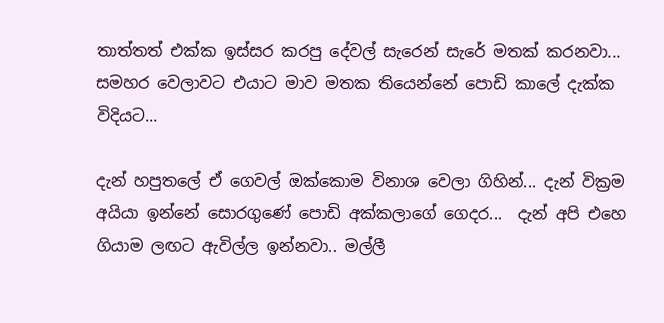තාත්තත් එක්ක ඉස්සර කරපු දේවල් සැරෙන් සැරේ මතක් කරනවා...   සමහර වෙලාවට එයාට මාව මතක තියෙන්නේ පොඩි කාලේ දැක්ක විදියට...

දැන් හපුතලේ ඒ ගෙවල් ඔක්කොම විනාශ වෙලා ගිහින්... දැන් වික්‍රම අයියා ඉන්නේ සොරගුණේ පොඩි අක්කලාගේ ගෙදර...  දැන් අපි එහෙ ගියාම ලඟට ඇවිල්ල ඉන්නවා.. මල්ලී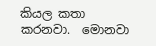කියල කතා කරනවා.  මොනවා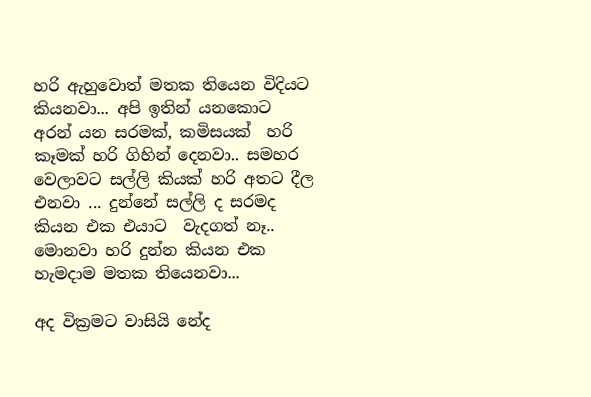හරි ඇහුවොත් මතක තියෙන විදියට කියනවා... අපි ඉතින් යනකොට අරන් යන සරමක්, කමිසයක්  හරි කෑමක් හරි ගිහින් දෙනවා.. සමහර වෙලාවට සල්ලි කියක් හරි අතට දීල එනවා ... දුන්නේ සල්ලි ද සරමද කියන එක එයාට  වැදගත් නෑ.. මොනවා හරි දුන්න කියන එක හැමදාම මතක තියෙනවා...

අද වික්‍රමට වාසියි නේද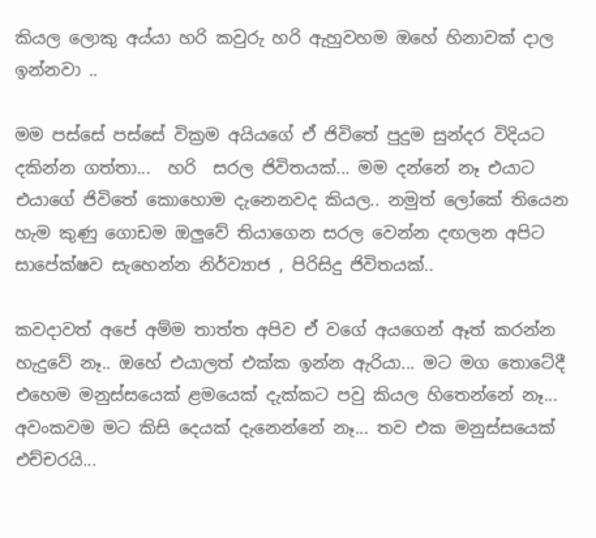කියල ලොකු අය්යා හරි කවුරු හරි ඇහුවහම ඔහේ හිනාවක් දාල ඉන්නවා ..

මම පස්සේ පස්සේ වික්‍රම අයියගේ ඒ ජිවිතේ පුදුම සුන්දර විදියට දකින්න ගත්තා...  හරි  සරල ජිවිතයක්... මම දන්නේ නෑ එයාට එයාගේ ජිවිතේ කොහොම දැනෙනවද කියල.. නමුත් ලෝකේ තියෙන හැම කුණු ගොඩම ඔලුවේ තියාගෙන සරල වෙන්න දඟලන අපිට සාපේක්ෂව සැහෙන්න නිර්ව්‍යාජ , පිරිසිදු ජිවිතයක්..

කවදාවත් අපේ අම්ම තාත්ත අපිව ඒ වගේ අයගෙන් ඈත් කරන්න හැදුවේ නෑ.. ඔහේ එයාලත් එක්ක ඉන්න ඇරියා... මට මග තොටේදී එහෙම මනුස්සයෙක් ළමයෙක් දැක්කට පවු කියල හිතෙන්නේ නෑ... අවංකවම මට කිසි දෙයක් දැනෙන්නේ නෑ... තව එක මනුස්සයෙක් එච්චරයි...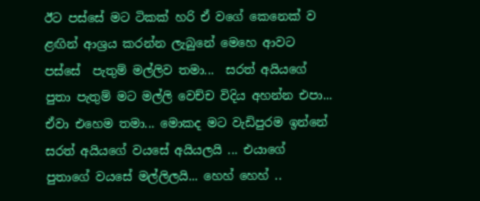ඊට පස්සේ මට ටිකක් හරි ඒ වගේ කෙනෙක් ව ළඟින් ආශ්‍රය කරන්න ලැබුනේ මෙහෙ ආවට පස්සේ  පැතුම් මල්ලිව තමා...  සරත් අයියගේ පුතා පැතුම් මට මල්ලි වෙච්ච විදිය අහන්න එපා... ඒවා එහෙම තමා... මොකද මට වැඩිපුරම ඉන්නේ සරත් අයියගේ වයසේ අයියලයි ... එයාගේ පුතාගේ වයසේ මල්ලිලයි... හෙහ් හෙහ් ..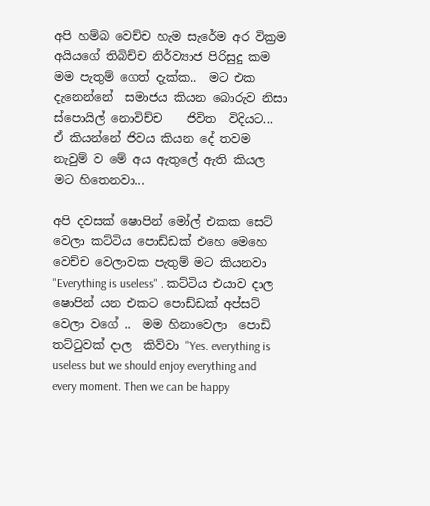අපි හම්බ වෙච්ච හැම සැරේම අර වික්‍රම අයියගේ තිබිච්ච නිර්ව්‍යාජ පිරිසුදු කම මම පැතුම් ගෙත් දැක්ක..  මට එක දැනෙන්නේ  සමාජය කියන බොරුව නිසා ස්පොයිල් නොවිච්ච    ජිවිත  විදියට...  ඒ කියන්නේ ජිවය කියන දේ තවම නැවුම් ව මේ අය ඇතුලේ ඇති කියල මට හිතෙනවා...

අපි දවසක් ෂොපින් මෝල් එකක සෙට් වෙලා කට්ටිය පොඩ්ඩක් එහෙ මෙහෙ වෙච්ච වෙලාවක පැතුම් මට කියනවා  "Everything is useless" . කට්ටිය එයාව දාල ෂොපින් යන එකට පොඩ්ඩක් අප්සට් වෙලා වගේ ..  මම හිනාවෙලා  පොඩි තට්ටුවක් දාල  කිව්වා "Yes. everything is useless but we should enjoy everything and every moment. Then we can be happy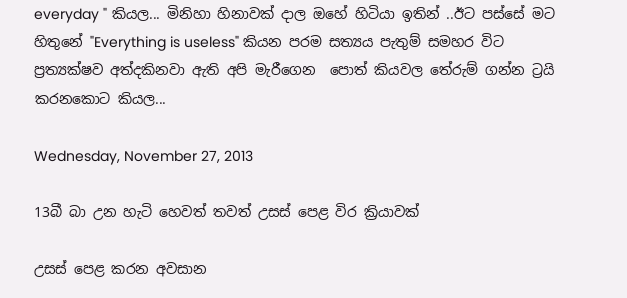everyday " කියල... මිනිහා හිනාවක් දාල ඔහේ හිටියා ඉතින් ..ඊට පස්සේ මට හිතුනේ "Everything is useless" කියන පරම සත්‍යය පැතුම් සමහර විට ප්‍රත්‍යක්ෂව අත්දකිනවා ඇති අපි මැරීගෙන  පොත් කියවල තේරුම් ගන්න ට්‍රයි කරනකොට කියල...

Wednesday, November 27, 2013

13බී බා උන හැටි හෙවත් තවත් උසස් පෙළ විර ක්‍රියාවක්

උසස් පෙළ කරන අවසාන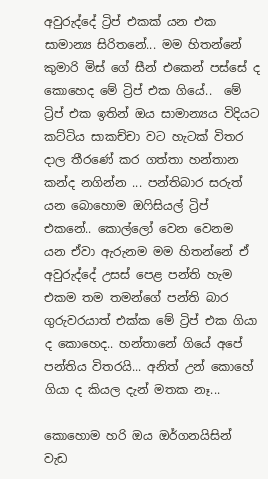අවුරුද්දේ ට්‍රිප් එකක් යන එක සාමාන්‍ය සිරිතනේ... මම හිතන්නේ කුමාරි මිස් ගේ සීන් එකෙන් පස්සේ ද කොහෙද මේ ට්‍රිප් එක ගියේ..  මේ ට්‍රිප් එක ඉතින් ඔය සාමාන්‍යය විදියට කට්ටිය සාකච්චා වට හැටක් විතර දාල තීරණේ කර ගත්තා හන්තාන කන්ද නගින්න ... පන්තිබාර සරුත් යන බොහොම ඔෆිසියල් ට්‍රිප් එකනේ.. කොල්ලෝ වෙන වෙනම යන ඒවා ඇරුනම මම හිතන්නේ ඒ අවුරුද්දේ උසස් පෙළ පන්ති හැම එකම තම තමන්ගේ පන්ති බාර ගුරුවරයාත් එක්ක මේ ට්‍රිප් එක ගියා ද කොහෙද.. හන්තානේ ගියේ අපේ පන්තිය විතරයි... අනිත් උන් කොහේ ගියා ද කියල දැන් මතක නෑ...

කොහොම හරි ඔය ඔර්ගනයිසින් වැඩ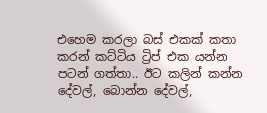එහෙම කරලා බස් එකක් කතා කරන් කට්ටිය ට්‍රිප් එක යන්න පටන් ගත්තා.. ඊට කලින් කන්න දේවල්, බොන්න දේවල්,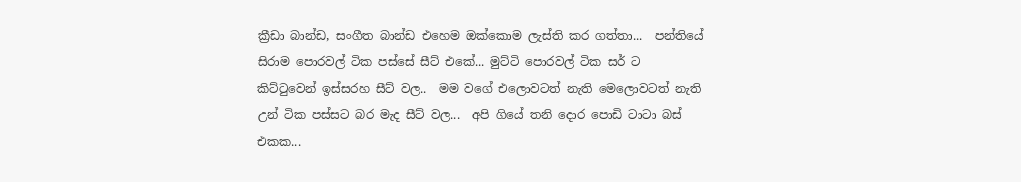ක්‍රීඩා බාන්ඩ, සංගීත බාන්ඩ එහෙම ඔක්කොම ලැස්ති කර ගත්තා...  පන්තියේ සිරාම පොරවල් ටික පස්සේ සීට් එකේ... මුට්ටි පොරවල් ටික සර් ට කිට්ටුවෙන් ඉස්සරහ සීට් වල..  මම වගේ එලොවටත් නැති මෙලොවටත් නැති උන් ටික පස්සට බර මැද සීට් වල...  අපි ගියේ තනි දොර පොඩි ටාටා බස් එකක...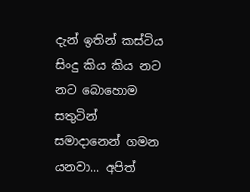දැන් ඉතින් කස්ටිය සිංදු කිය කිය නට නට බොහොම සතුටින් සමාදානෙන් ගමන යනවා... අපිත්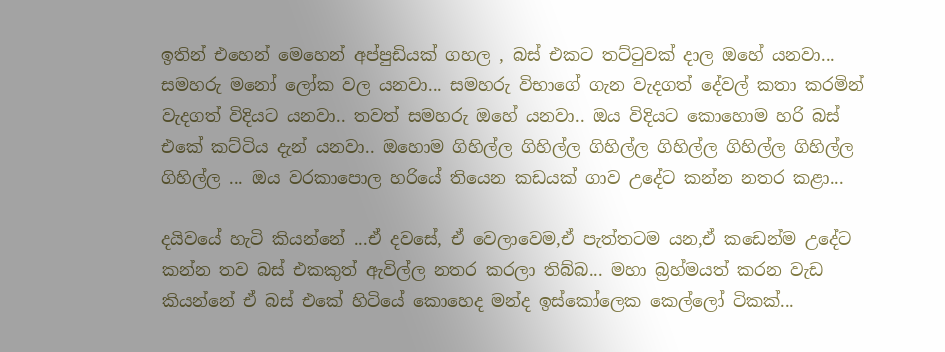ඉතින් එහෙන් මෙහෙන් අප්පුඩියක් ගහල , බස් එකට තට්ටුවක් දාල ඔහේ යනවා... සමහරු මනෝ ලෝක වල යනවා... සමහරු විභාගේ ගැන වැදගත් දේවල් කතා කරමින් වැදගත් විදියට යනවා.. තවත් සමහරු ඔහේ යනවා.. ඔය විදියට කොහොම හරි බස් එකේ කට්ටිය දැන් යනවා.. ඔහොම ගිහිල්ල ගිහිල්ල ගිහිල්ල ගිහිල්ල ගිහිල්ල ගිහිල්ල ගිහිල්ල ... ඔය වරකාපොල හරියේ තියෙන කඩයක් ගාව උදේට කන්න නතර කළා...

දයිවයේ හැටි කියන්නේ ...ඒ දවසේ, ඒ වෙලාවෙම,ඒ පැත්තටම යන,ඒ කඩෙන්ම උදේට කන්න තව බස් එකකුත් ඇවිල්ල නතර කරලා තිබ්බ... මහා බ්‍රහ්මයත් කරන වැඩ කියන්නේ ඒ බස් එකේ හිටියේ කොහෙද මන්ද ඉස්කෝලෙක කෙල්ලෝ ටිකක්...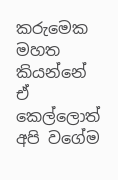කරුමෙක මහත කියන්නේ ඒ කෙල්ලොත් අපි වගේම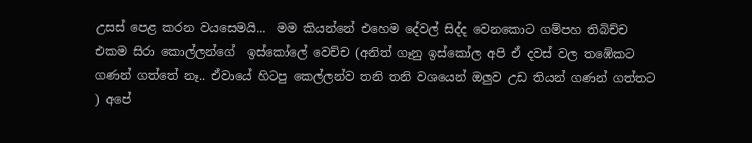උසස් පෙළ කරන වයසෙමයි...  මම කියන්නේ එහෙම දේවල් සිද්ද වෙනකොට ගම්පහ තිබිච්ච එකම සිරා කොල්ලන්ගේ  ඉස්කෝලේ වෙච්ච (අනිත් ගෑනු ඉස්කෝල අපි ඒ දවස් වල තඹේකට ගණන් ගත්තේ නෑ.. ඒවායේ හිටපු කෙල්ලන්ව තනි තනි වශයෙන් ඔලුව උඩ තියන් ගණන් ගත්තට ) අපේ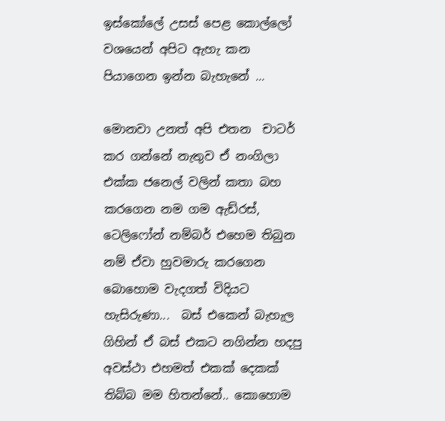ඉස්කෝලේ උසස් පෙළ කොල්ලෝ වශයෙන් අපිට ඇහැ කන පියාගෙන ඉන්න බැහැනේ ...

මොනවා උනත් අපි එතන  චාටර් කර ගන්නේ නැතුව ඒ නංගිලා එක්ක ජනෙල් වලින් කතා බහ කරගෙන නම ගම ඇඩ්රස්, ටෙලිෆෝන් නම්බර් එහෙම තිබුන නම් ඒවා හුවමාරු කරගෙන බොහොම වැදගත් විදියට හැසිරුණා...  බස් එකෙන් බැහැල ගිහින් ඒ බස් එකට නගින්න හදපු අවස්ථා එහමත් එකක් දෙකක් තිබ්බ මම හිතන්නේ.. කොහොම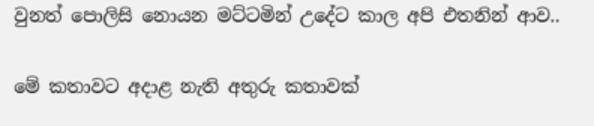වුනත් පොලිසි නොයන මට්ටමින් උදේට කාල අපි එතනින් ආව..

මේ කතාවට අදාළ නැති අතුරු කතාවක්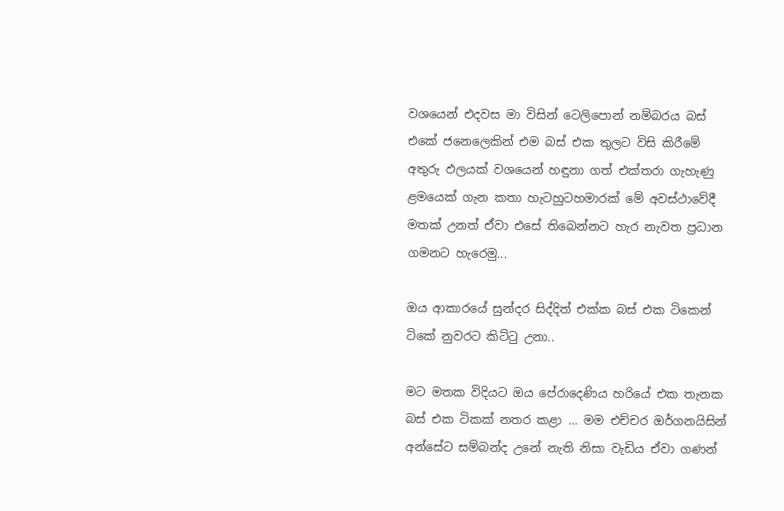වශයෙන් එදවස මා විසින් ටෙලිපොන් නම්බරය බස් එකේ ජනෙලෙකින් එම බස් එක තුලට විසි කිරීමේ අතුරු ඵලයක් වශයෙන් හඳුනා ගත් එක්තරා ගැහැණු ළමයෙක් ගැන කතා හැටහුටහමාරක් මේ අවස්ථාවේදී මතක් උනත් ඒවා එසේ තිබෙන්නට හැර නැවත ප්‍රධාන ගමනට හැරෙමු...

ඔය ආකාරයේ සුන්දර සිද්දිත් එක්ක බස් එක ටිකෙන් ටිකේ නුවරට කිට්ටු උනා..

මට මතක විදියට ඔය පේරාදෙණිය හරියේ එක තැනක බස් එක ටිකක් නතර කළා ... මම එච්චර ඔර්ගනයිසින් අන්සේට සම්බන්ද උනේ නැති නිසා වැඩිය ඒවා ගණන්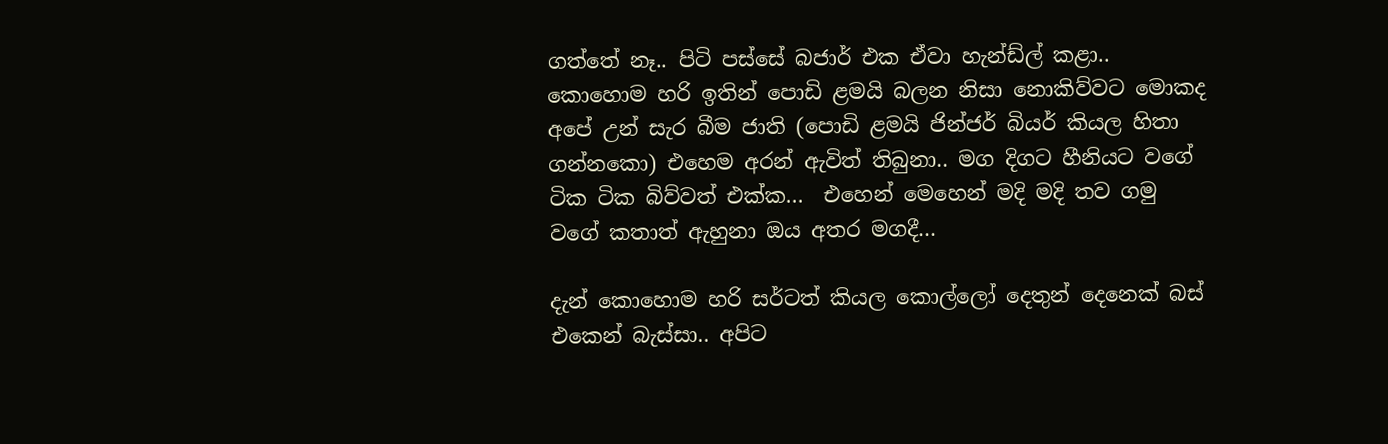ගත්තේ නෑ.. පිටි පස්සේ බජාර් එක ඒවා හැන්ඩ්ල් කළා..  කොහොම හරි ඉතින් පොඩි ළමයි බලන නිසා නොකිව්වට මොකද අපේ උන් සැර බීම ජාති (පොඩි ළමයි ජින්ජර් බියර් කියල හිතා ගන්නකො) එහෙම අරන් ඇවිත් තිබුනා.. මග දිගට හීනියට වගේ ටික ටික බිව්වත් එක්ක...  එහෙන් මෙහෙන් මදි මදි තව ගමු වගේ කතාත් ඇහුනා ඔය අතර මගදී...

දැන් කොහොම හරි සර්ටත් කියල කොල්ලෝ දෙතුන් දෙනෙක් බස් එකෙන් බැස්සා.. අපිට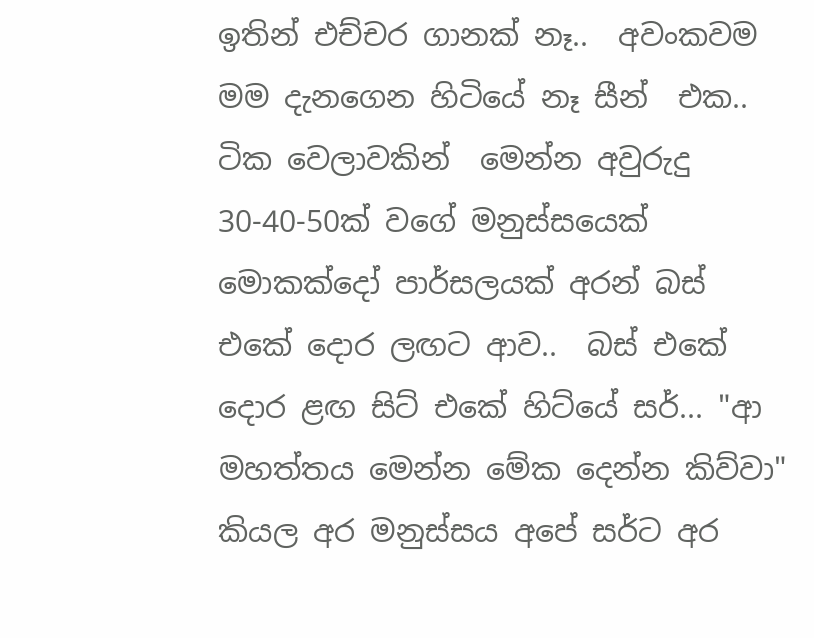ඉතින් එච්චර ගානක් නෑ..  අවංකවම මම දැනගෙන හිටියේ නෑ සීන්  එක.. ටික වෙලාවකින්  මෙන්න අවුරුදු 30-40-50ක් වගේ මනුස්සයෙක් මොකක්දෝ පාර්සලයක් අරන් බස් එකේ දොර ලඟට ආව..  බස් එකේ දොර ළඟ සිට් එකේ හිට්යේ සර්... "ආ මහත්තය මෙන්න මේක දෙන්න කිව්වා" කියල අර මනුස්සය අපේ සර්ට අර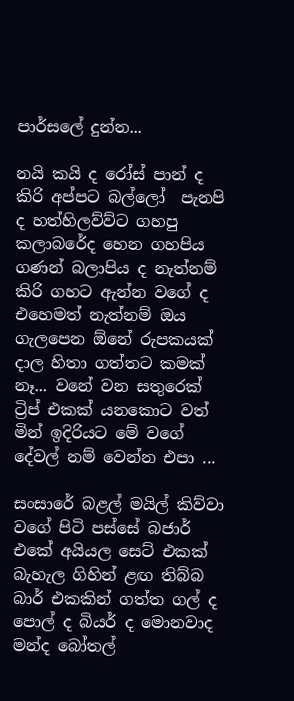පාර්සලේ දුන්න...

නයි කයි ද රෝස් පාන් ද කිරි අප්පට බල්ලෝ  පැනපි ද හත්හිලව්ව්ට ගහපු කලාබරේද හෙන ගහපිය ගණන් බලාපිය ද නැත්නම් කිරි ගහට ඇන්න වගේ ද එහෙමත් නැත්නම් ඔය ගැලපෙන ඕනේ රුපකයක් දාල හිතා ගත්තට කමක් නෑ... වනේ වන සතුරෙක් ට්‍රිප් එකක් යනකොට වත් මින් ඉදිරියට මේ වගේ දේවල් නම් වෙන්න එපා ...

සංසාරේ බළල් මයිල් කිව්වා වගේ පිටි පස්සේ බජාර් එකේ අයියල සෙට් එකක් බැහැල ගිහින් ළඟ තිබ්බ බාර් එකකින් ගත්ත ගල් ද පොල් ද බියර් ද මොනවාද මන්ද බෝතල්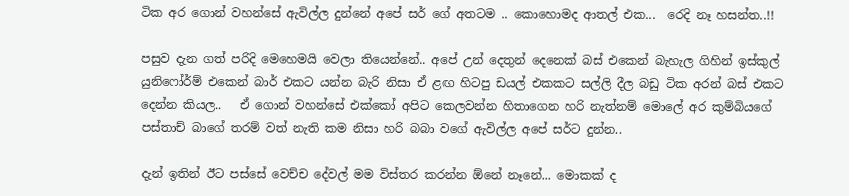ටික අර ගොන් වහන්සේ ඇවිල්ල දුන්නේ අපේ සර් ගේ අතටම .. කොහොමද ආතල් එක...  රෙදි නෑ හසන්ත..!!

පසුව දැන ගත් පරිදි මෙහෙමයි වෙලා තියෙන්නේ.. අපේ උන් දෙතුන් දෙනෙක් බස් එකෙන් බැහැල ගිහින් ඉස්කුල් යුනිෆෝර්ම් එකෙන් බාර් එකට යන්න බැරි නිසා ඒ ළඟ හිටපු ඩයල් එකකට සල්ලි දීල බඩු ටික අරන් බස් එකට දෙන්න කියල..   ඒ ගොන් වහන්සේ එක්කෝ අපිට කෙලවන්න හිතාගෙන හරි නැත්නම් මොලේ අර කුම්බියගේ පස්තාච් බාගේ තරම් වත් නැති කම නිසා හරි බබා වගේ ඇවිල්ල අපේ සර්ට දුන්න..

දැන් ඉතින් ඊට පස්සේ වෙච්ච දේවල් මම විස්තර කරන්න ඕනේ නෑනේ... මොකක් ද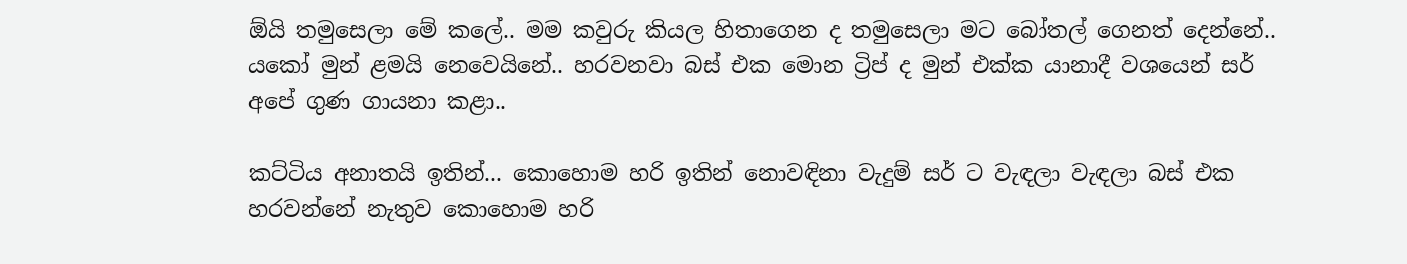ඕයි තමුසෙලා මේ කලේ.. මම කවුරු කියල හිතාගෙන ද තමුසෙලා මට බෝතල් ගෙනත් දෙන්නේ.. යකෝ මුන් ළමයි නෙවෙයිනේ.. හරවනවා බස් එක මොන ට්‍රිප් ද මුන් එක්ක යානාදී වශයෙන් සර් අපේ ගුණ ගායනා කළා..

කට්ටිය අනාතයි ඉතින්... කොහොම හරි ඉතින් නොවඳිනා වැදුම් සර් ට වැඳලා වැඳලා බස් එක හරවන්නේ නැතුව කොහොම හරි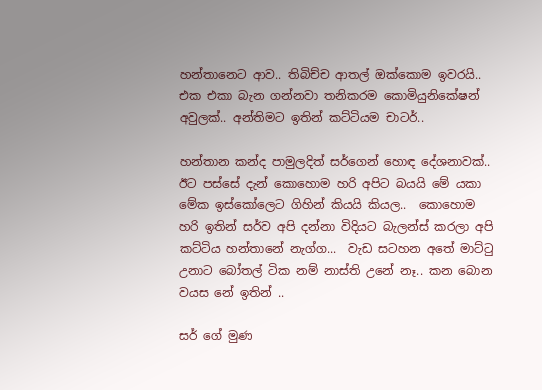හන්තානෙට ආව.. තිබිච්ච ආතල් ඔක්කොම ඉවරයි.. එක එකා බැන ගන්නවා තනිකරම කොමියුනිකේෂන් අවුලක්.. අන්තිමට ඉතින් කට්ටියම චාටර්..

හන්තාන කන්ද පාමුලදිත් සර්ගෙන් හොඳ දේශනාවක්.. ඊට පස්සේ දැන් කොහොම හරි අපිට බයයි මේ යකා මේක ඉස්කෝලෙට ගිහින් කියයි කියල..  කොහොම හරි ඉතින් සර්ව අපි දන්නා විදියට බැලන්ස් කරලා අපි කට්ටිය හන්තානේ නැග්ග...  වැඩ සටහන අතේ මාට්ටු උනාට බෝතල් ටික නම් නාස්ති උනේ නෑ.. කන බොන වයස නේ ඉතින් ..

සර් ගේ මුණ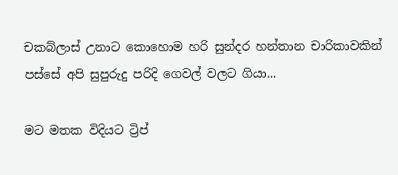චකබ්ලාස් උනාට කොහොම හරි සුන්දර හන්තාන චාරිකාවකින් පස්සේ අපි සුපුරුදු පරිදි ගෙවල් වලට ගියා...

මට මතක විදියට ට්‍රිප්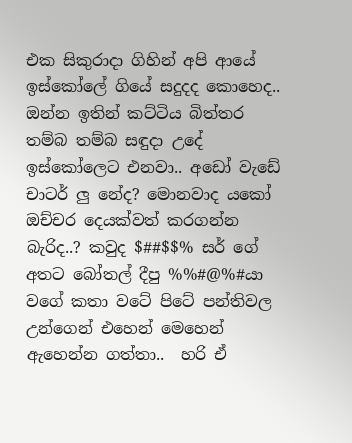එක සිකුරාදා ගිහින් අපි ආයේ ඉස්කෝලේ ගියේ සදුදද කොහෙද..  ඔන්න ඉතින් කට්ටිය බිත්තර තම්බ තම්බ සඳුදා උදේ ඉස්කෝලෙට එනවා.. අඩෝ වැඩේ චාටර් ලු නේද? මොනවාද යකෝ ඔච්චර දෙයක්වත් කරගන්න බැරිද..? කවුද $##$$% සර් ගේ අතට බෝතල් දීපු %%#@%#යා  වගේ කතා වටේ පිටේ පන්තිවල උන්ගෙන් එහෙන් මෙහෙන් ඇහෙන්න ගත්තා..  හරි ඒ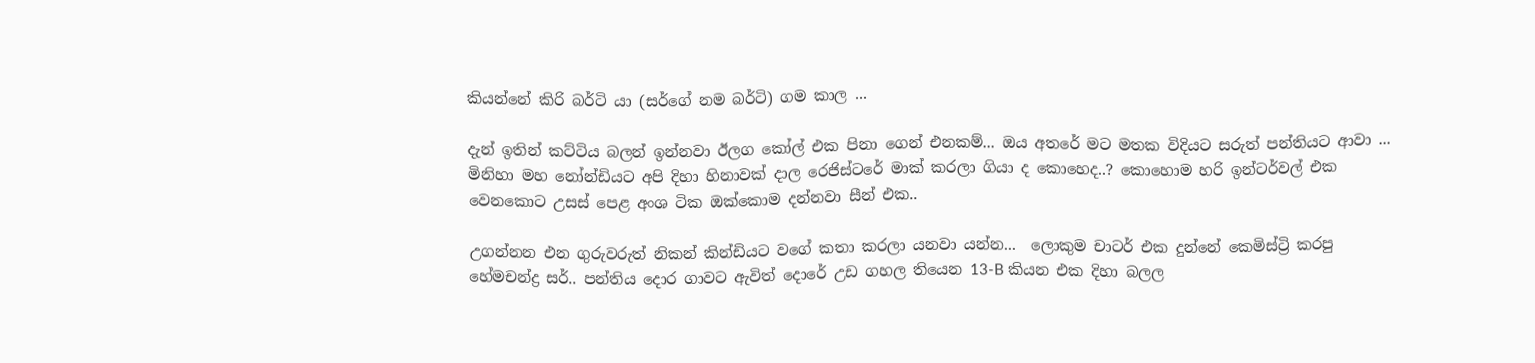කියන්නේ කිරි බර්ටි යා (සර්ගේ නම බර්ටි) ගම කාල ...

දැන් ඉතින් කට්ටිය බලන් ඉන්නවා ඊලග කෝල් එක පිනා ගෙන් එනකම්... ඔය අතරේ මට මතක විදියට සරුත් පන්තියට ආවා ... මිනිහා මහ නෝන්ඩියට අපි දිහා හිනාවක් දාල රෙජිස්ටරේ මාක් කරලා ගියා ද කොහෙද..? කොහොම හරි ඉන්ටර්වල් එක වෙනකොට උසස් පෙළ අංශ ටික ඔක්කොම දන්නවා සීන් එක..

උගන්නන එන ගුරුවරුත් නිකන් කින්ඩියට වගේ කතා කරලා යනවා යන්න...  ලොකුම චාටර් එක දුන්නේ කෙමිස්ට්‍රි කරපු හේමචන්ද්‍ර සර්.. පන්තිය දොර ගාවට ඇවිත් දොරේ උඩ ගහල තියෙන 13-B කියන එක දිහා බලල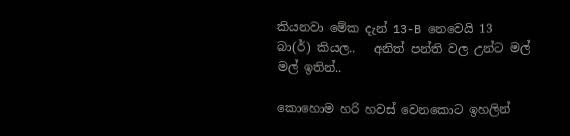කියනවා මේක දැන් 13-B නෙවෙයි 13 බා(ර්) කියල..   අනිත් පන්ති වල උන්ට මල් මල් ඉතින්..

කොහොම හරි හවස් වෙනකොට ඉහලින්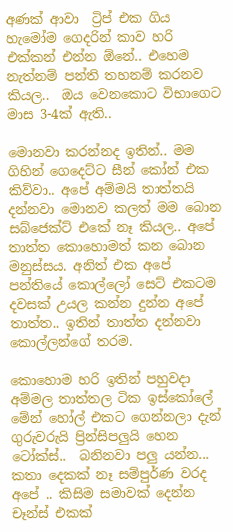අණක් ආවා  ට්‍රිප් එක ගිය හැමෝම ගෙදරින් කාව හරි එක්කන් එන්න ඕනේ.. එහෙම නැත්නම් පන්ති තහනම් කරනව කියල..  ඔය වෙනකොට විභාගෙට මාස 3-4ක් ඇති..

මොනවා කරන්නද ඉතින්.. මම ගිහින් ගෙදෙට්ට සීන් කෝන් එක කිව්වා.. අපේ අම්මයි තාත්තයි දන්නවා මොනව කලත් මම බොන සබ්ජෙක්ට් එකේ නෑ කියල.. අපේ තාත්ත කොහොමත් කන බොන මනුස්සය. අනිත් එක අපේ පන්තියේ කොල්ලෝ සෙට් එකටම දවසක් උයල කන්න දුන්න අපේ තාත්ත.. ඉතින් තාත්ත දන්නවා  කොල්ලන්ගේ තරම.

කොහොම හරි ඉතින් පහුවදා අම්මල තාත්තල ටික ඉස්කෝලේ මේන් හෝල් එකට ගෙන්නලා දැන් ගුරුවරුයි ප්‍රින්සිපලුයි හෙන ටෝක්ස්..  බනිනවා පලු යන්න... කතා දෙකක් නෑ සම්පුර්ණ වරද අපේ .. කිසිම සමාවක් දෙන්න චෑන්ස් එකක්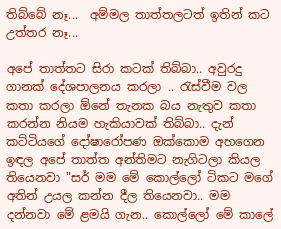තිබ්බේ නෑ...  අම්මල තාත්තලටත් ඉතින් කට උත්තර නෑ...

අපේ තාත්තට සිරා කටක් තිබ්බා.. අවුරදු ගානක් දේශපාලනය කරලා .. රැස්වීම වල කතා කරලා ඕනේ තැනක බය නැතුව කතා කරන්න නියම හැකියාවක් තිබ්බා.. දැන් කට්ටියගේ දෝෂාරෝපණ ඔක්කොම අහගෙන ඉඳල අපේ තාත්ත අන්තිමට නැගිටලා කියල තියෙනවා "සර් මම මේ කොල්ලෝ ටිකට මගේ අතින් උයල කන්න දීල තියෙනවා.. මම දන්නවා මේ ළමයි ගැන.. කොල්ලෝ මේ කාලේ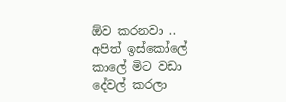ඕව කරනවා .. අපිත් ඉස්කෝලේ කාලේ මිට වඩා දේවල් කරලා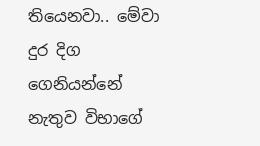තියෙනවා.. මේවා දුර දිග ගෙනියන්නේ නැතුව විභාගේ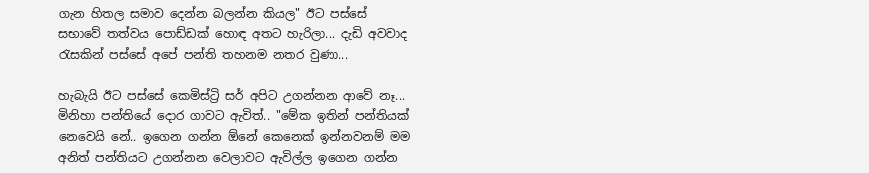ගැන හිතල සමාව දෙන්න බලන්න කියල" ඊට පස්සේ සභාවේ තත්වය පොඩ්ඩක් හොඳ අතට හැරිලා... දැඩි අවවාද රැසකින් පස්සේ අපේ පන්ති තහනම නතර වුණා...

හැබැයි ඊට පස්සේ කෙමිස්ට්‍රි සර් අපිට උගන්නන ආවේ නෑ... මිනිහා පන්තියේ දොර ගාවට ඇවිත්.. "මේක ඉතින් පන්තියක් නෙවෙයි නේ.. ඉගෙන ගන්න ඕනේ කෙනෙක් ඉන්නවනම් මම අනිත් පන්තියට උගන්නන වෙලාවට ඇවිල්ල ඉගෙන ගන්න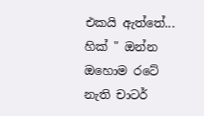එකයි ඇත්තේ... හික් " ඔන්න ඔහොම රටේ නැති චාටර්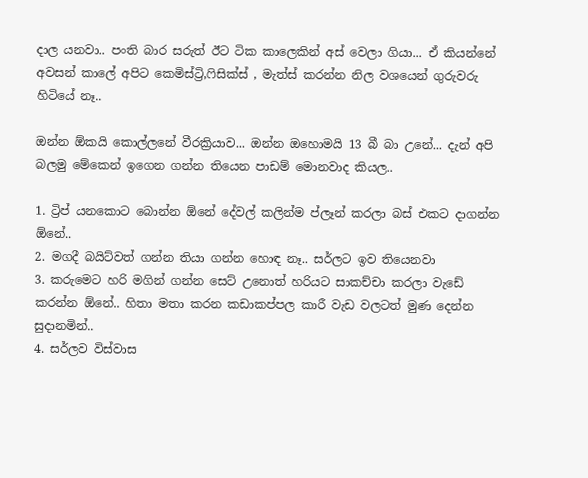දාල යනවා.. පංති බාර සරුත් ඊට ටික කාලෙකින් අස් වෙලා ගියා... ඒ කියන්නේ අවසන් කාලේ අපිට කෙමිස්ට්‍රි,ෆිසික්ස් , මැත්ස් කරන්න නිල වශයෙන් ගුරුවරු හිටියේ නෑ..

ඔන්න ඕකයි කොල්ලනේ වීරක්‍රියාව... ඔන්න ඔහොමයි 13 බී බා උනේ... දැන් අපි බලමු මේකෙන් ඉගෙන ගන්න තියෙන පාඩම් මොනවාද කියල..

1. ට්‍රිප් යනකොට බොන්න ඕනේ දේවල් කලින්ම ප්ලෑන් කරලා බස් එකට දාගන්න ඕනේ..
2. මගදී බයිට්වත් ගන්න තියා ගන්න හොඳ නෑ.. සර්ලට ඉව තියෙනවා
3. කරුමෙට හරි මගින් ගන්න සෙට් උනොත් හරියට සාකච්චා කරලා වැඩේ කරන්න ඕනේ.. හිතා මතා කරන කඩාකප්පල කාරී වැඩ වලටත් මුණ දෙන්න සුදානමින්..
4. සර්ලව විස්වාස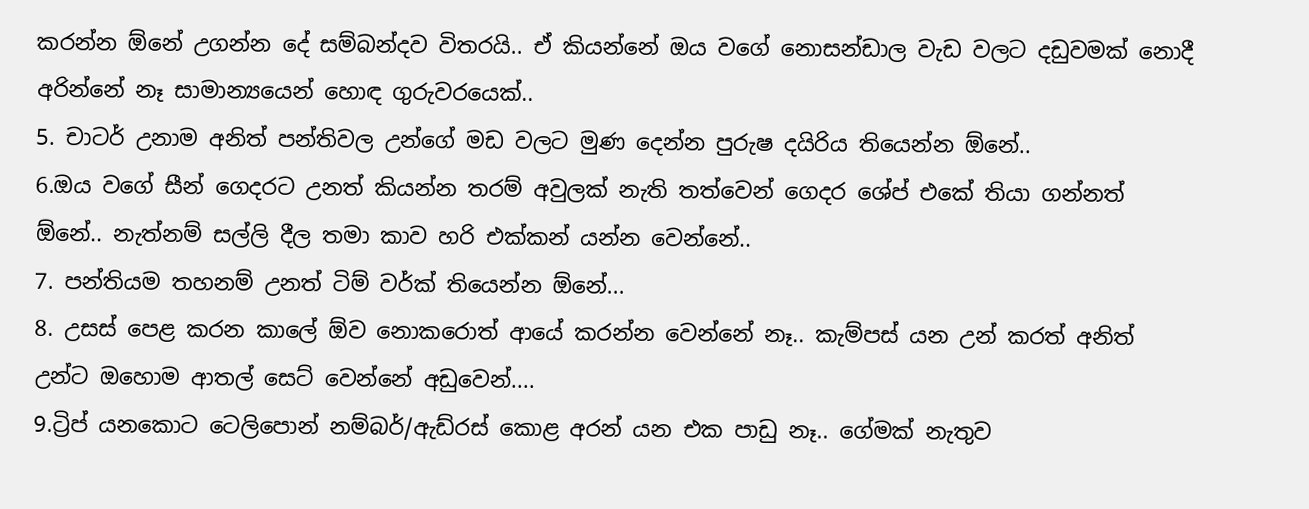කරන්න ඕනේ උගන්න දේ සම්බන්දව විතරයි.. ඒ කියන්නේ ඔය වගේ නොසන්ඩාල වැඩ වලට දඩුවමක් නොදී අරින්නේ නෑ සාමාන්‍යයෙන් හොඳ ගුරුවරයෙක්..
5. චාටර් උනාම අනිත් පන්තිවල උන්ගේ මඩ වලට මුණ දෙන්න පුරුෂ දයිරිය තියෙන්න ඕනේ..
6.ඔය වගේ සීන් ගෙදරට උනත් කියන්න තරම් අවුලක් නැති තත්වෙන් ගෙදර ශේප් එකේ තියා ගන්නත් ඕනේ.. නැත්නම් සල්ලි දීල තමා කාව හරි එක්කන් යන්න වෙන්නේ..
7. පන්තියම තහනම් උනත් ටිම් වර්ක් තියෙන්න ඕනේ...
8. උසස් පෙළ කරන කාලේ ඕව නොකරොත් ආයේ කරන්න වෙන්නේ නෑ.. කැම්පස් යන උන් කරත් අනිත් උන්ට ඔහොම ආතල් සෙට් වෙන්නේ අඩුවෙන්....
9.ට්‍රිප් යනකොට ටෙලිපොන් නම්බර්/ඇඩ්රස් කොළ අරන් යන එක පාඩු නෑ.. ගේමක් නැතුව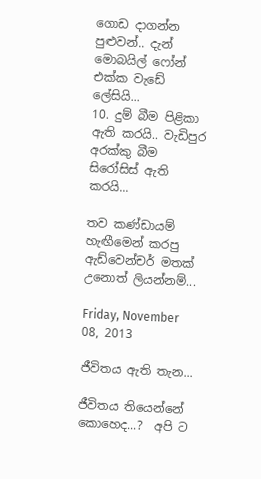ගොඩ දාගන්න පුළුවන්.. දැන් මොබයිල් ෆෝන් එක්ක වැඩේ ලේසියි...
10. දුම් බීම පිළිකා ඇති කරයි.. වැඩිපුර අරක්කු බීම සිරෝසිස් ඇති කරයි...

තව කණ්ඩායම් හැඟීමෙන් කරපු ඇඩ්වෙන්චර් මතක් උනොත් ලියන්නම්...

Friday, November 08, 2013

ජීවිතය ඇති තැන...

ජීවිතය තියෙන්නේ කොහෙද...?  අපි ට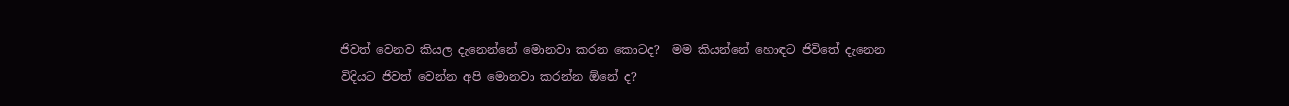ජිවත් වෙනව කියල දැනෙන්නේ මොනවා කරන කොටද?  මම කියන්නේ හොඳට ජිවිතේ දැනෙන විදියට ජිවත් වෙන්න අපි මොනවා කරන්න ඕනේ ද?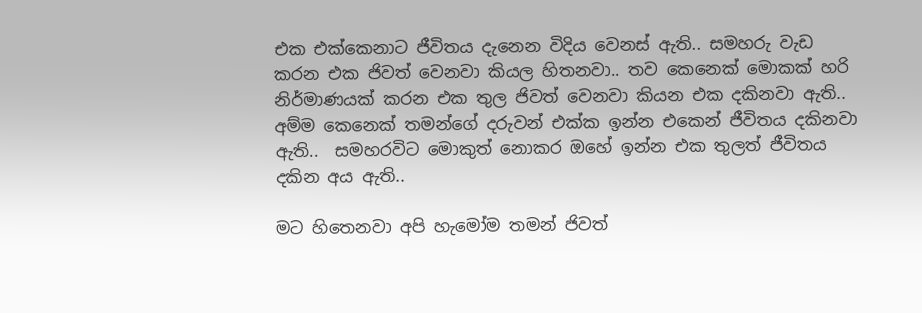එක එක්කෙනාට ජීවිතය දැනෙන විදිය වෙනස් ඇති.. සමහරු වැඩ කරන එක ජිවත් වෙනවා කියල හිතනවා.. තව කෙනෙක් මොකක් හරි නිර්මාණයක් කරන එක තුල ජිවත් වෙනවා කියන එක දකිනවා ඇති.. අම්ම කෙනෙක් තමන්ගේ දරුවන් එක්ක ඉන්න එකෙන් ජීවිතය දකිනවා ඇති..  සමහරවිට මොකුත් නොකර ඔහේ ඉන්න එක තුලත් ජීවිතය දකින අය ඇති..

මට හිතෙනවා අපි හැමෝම තමන් ජිවත්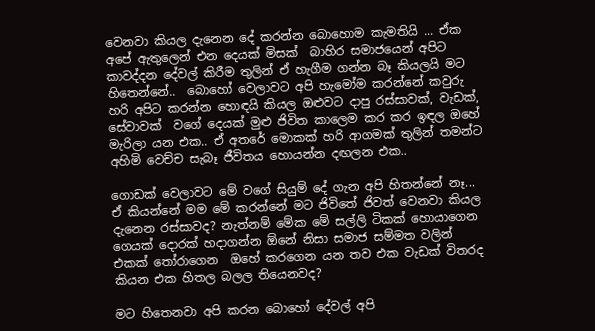වෙනවා කියල දැනෙන දේ කරන්න බොහොම කැමතියි ... ඒක අපේ ඇතුලෙන් එන දෙයක් මිසක්  බාහිර සමාජයෙන් අපිට කාවද්දන දේවල් කිරීම තුලින් ඒ හැගීම ගන්න බෑ කියලයි මට හිතෙන්නේ..  බොහෝ වෙලාවට අපි හැමෝම කරන්නේ කවුරු හරි අපිට කරන්න හොඳයි කියල ඔළුවට දාපු රස්සාවක්, වැඩක්, සේවාවක්  වගේ දෙයක් මුළු ජිවිත කාලෙම කර කර ඉඳල ඔහේ මැරිලා යන එක.. ඒ අතරේ මොකක් හරි ආගමක් තුලින් තමන්ට අහිමි වෙච්ච සැබෑ ජීවිතය හොයන්න දඟලන එක..

ගොඩක් වෙලාවට මේ වගේ සියුම් දේ ගැන අපි හිතන්නේ නෑ... ඒ කියන්නේ මම මේ කරන්නේ මට ජිවිතේ ජිවත් වෙනවා කියල දැනෙන රස්සාවද? නැත්නම් මේක මේ සල්ලි ටිකක් හොයාගෙන ගෙයක් දොරක් හදාගන්න ඕනේ නිසා සමාජ සම්මත වලින් එකක් තෝරාගෙන  ඔහේ කරගෙන යන තව එක වැඩක් විතරද කියන එක හිතල බලල තියෙනවද?

මට හිතෙනවා අපි කරන බොහෝ දේවල් අපි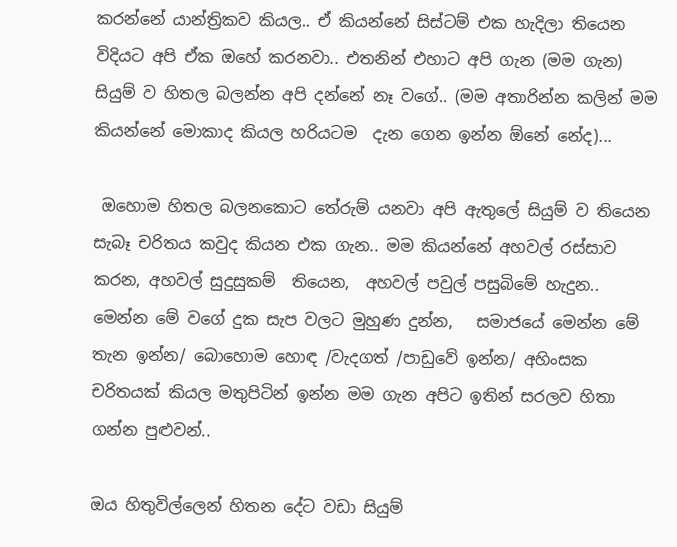කරන්නේ යාන්ත්‍රිකව කියල.. ඒ කියන්නේ සිස්ටම් එක හැදිලා තියෙන විදියට අපි ඒක ඔහේ කරනවා.. එතනින් එහාට අපි ගැන (මම ගැන) සියුම් ව හිතල බලන්න අපි දන්නේ නෑ වගේ.. (මම අතාරින්න කලින් මම කියන්නේ මොකාද කියල හරියටම  දැන ගෙන ඉන්න ඕනේ නේද)...

 ඔහොම හිතල බලනකොට තේරුම් යනවා අපි ඇතුලේ සියුම් ව තියෙන සැබෑ චරිතය කවුද කියන එක ගැන.. මම කියන්නේ අහවල් රස්සාව කරන, අහවල් සුදුසුකම්  තියෙන,  අහවල් පවුල් පසුබිමේ හැදුන.. මෙන්න මේ වගේ දුක සැප වලට මුහුණ දුන්න,   සමාජයේ මෙන්න මේ තැන ඉන්න/ බොහොම හොඳ /වැදගත් /පාඩුවේ ඉන්න/ අහිංසක චරිතයක් කියල මතුපිටින් ඉන්න මම ගැන අපිට ඉතින් සරලව හිතා ගන්න පුළුවන්..

ඔය හිතුවිල්ලෙන් හිතන දේට වඩා සියුම්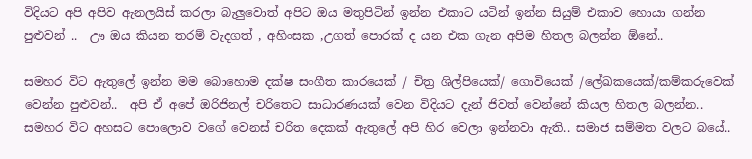විදියට අපි අපිව ඇනලයිස් කරලා බැලුවොත් අපිට ඔය මතුපිටින් ඉන්න එකාට යටින් ඉන්න සියුම් එකාව හොයා ගන්න පුළුවන් ..  ඌ ඔය කියන තරම් වැදගත් , අහිංසක ,උගත් පොරක් ද යන එක ගැන අපිම හිතල බලන්න ඕනේ..

සමහර විට ඇතුලේ ඉන්න මම බොහොම දක්ෂ සංගීත කාරයෙක් / චිත්‍ර ශිල්පියෙක්/ ගොවියෙක් /ලේඛකයෙක්/කම්කරුවෙක් වෙන්න පුළුවන්..  අපි ඒ අපේ ඔරිජිනල් චරිතෙට සාධාරණයක් වෙන විදියට දැන් ජිවත් වෙන්නේ කියල හිතල බලන්න..  සමහර විට අහසට පොලොව වගේ වෙනස් චරිත දෙකක් ඇතුලේ අපි හිර වෙලා ඉන්නවා ඇති.. සමාජ සම්මත වලට බයේ..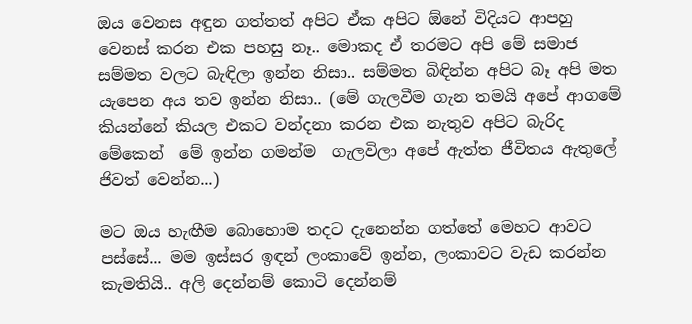ඔය වෙනස අඳුන ගත්තත් අපිට ඒක අපිට ඕනේ විදියට ආපහු  වෙනස් කරන එක පහසු නෑ.. මොකද ඒ තරමට අපි මේ සමාජ සම්මත වලට බැඳිලා ඉන්න නිසා.. සම්මත බිඳින්න අපිට බෑ අපි මත යැපෙන අය තව ඉන්න නිසා.. (මේ ගැලවීම ගැන තමයි අපේ ආගමේ කියන්නේ කියල එකට වන්දනා කරන එක නැතුව අපිට බැරිද මේකෙන්  මේ ඉන්න ගමන්ම  ගැලවිලා අපේ ඇත්ත ජීවිතය ඇතුලේ ජිවත් වෙන්න...)

මට ඔය හැඟීම බොහොම තදට දැනෙන්න ගත්තේ මෙහට ආවට පස්සේ... මම ඉස්සර ඉඳන් ලංකාවේ ඉන්න, ලංකාවට වැඩ කරන්න කැමතියි.. අලි දෙන්නම් කොටි දෙන්නම්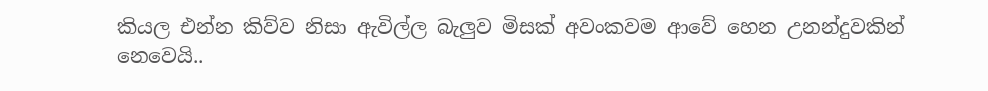කියල එන්න කිව්ව නිසා ඇවිල්ල බැලුව මිසක් අවංකවම ආවේ හෙන උනන්දුවකින් නෙවෙයි..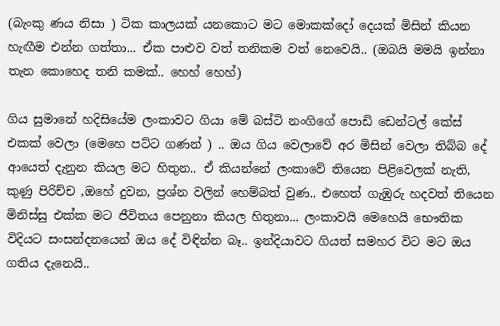(බැංකු ණය නිසා ) ටික කාලයක් යනකොට මට මොකක්දෝ දෙයක් මිසින් කියන හැඟීම එන්න ගත්තා... ඒක පාළුව වත් තනිකම වත් නෙවෙයි.. (ඔබයි මමයි ඉන්නා තැන කොහෙද තනි කමක්.. හෙහ් හෙහ්)

ගිය සුමානේ හදිසියේම ලංකාවට ගියා මේ බස්ටි නංගිගේ පොඩි ඩෙන්ටල් කේස් එකක් වෙලා (මෙහෙ පට්ට ගණන් ) .. ඔය ගිය වෙලාවේ අර මිසින් වෙලා තිබ්බ දේ ආයෙත් දැනුන කියල මට හිතුන.. ඒ කියන්නේ ලංකාවේ තියෙන පිළිවෙලක් නැති, කුණු පිරිච්ච ,ඔහේ දුවන, ප්‍රශ්න වලින් හෙම්බත් වුණ.. එහෙත් ගැඹුරු හදවත් තියෙන මිනිස්සු එක්ක මට ජීවිතය පෙනුනා කියල හිතුනා... ලංකාවයි මෙහෙයි භෞතික විදියට සංසන්දනයෙන් ඔය දේ විඳින්න බෑ.. ඉන්දියාවට ගියත් සමහර විට මට ඔය ගතිය දැනෙයි..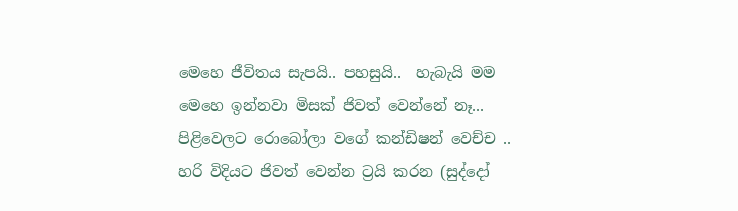මෙහෙ ජීවිතය සැපයි.. පහසුයි..  හැබැයි මම මෙහෙ ඉන්නවා මිසක් ජිවත් වෙන්නේ නෑ... පිළිවෙලට රොබෝලා වගේ කන්ඩිෂන් වෙච්ච .. හරි විදියට ජිවත් වෙන්න ට්‍රයි කරන (සුද්දෝ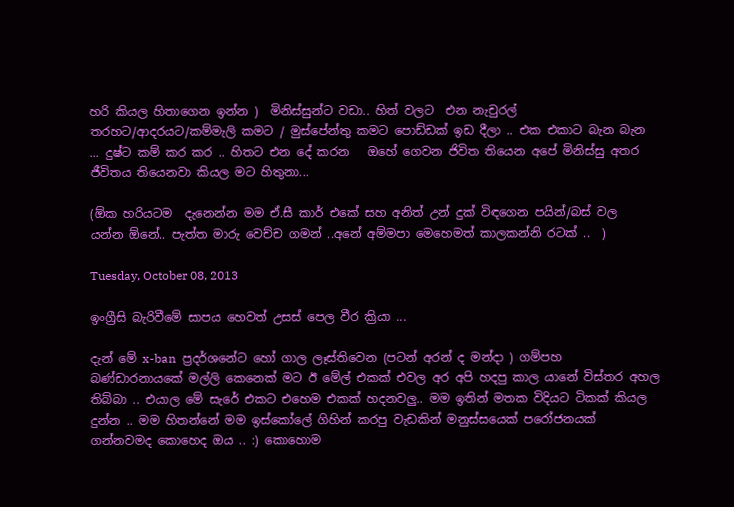හරි කියල හිතාගෙන ඉන්න )  මිනිස්සුන්ට වඩා.. හිත් වලට  එන නැචුරල් තරහට/ආදරයට/කම්මැලි කමට / මුස්පේන්තු කමට පොඩ්ඩක් ඉඩ දීලා .. එක එකාට බැන බැන ... දුෂ්ට කම් කර කර .. හිතට එන දේ කරන   ඔහේ ගෙවන ජිවිත තියෙන අපේ මිනිස්සු අතර ජීවිතය තියෙනවා කියල මට හිතුනා...

(ඕක හරියටම  දැනෙන්න මම ඒ.සී කාර් එකේ සහ අනිත් උන් දුක් විඳගෙන පයින්/බස් වල  යන්න ඕනේ.. පැත්ත මාරු වෙච්ච ගමන් ..අනේ අම්මපා මෙහෙමත් කාලකන්නි රටක් ..  )

Tuesday, October 08, 2013

ඉංග්‍රීසි බැරිවීමේ සාපය හෙවත් උසස් පෙල වීර ක්‍රියා ...

දැන් මේ x-ban  ප්‍රදර්ශනේට හෝ ගාල ලෑස්තිවෙන (පටන් අරන් ද මන්දා ) ගම්පහ  බණ්ඩාරනායකේ මල්ලි කෙනෙක් මට ඊ මේල් එකක් එවල අර අපි හදපු කාල යානේ විස්තර අහල තිබ්බා .. එයාල මේ සැරේ එකට එහෙම එකක් හදනවලු.. මම ඉතින් මතක විදියට ටිකක් කියල දුන්න .. මම හිතන්නේ මම ඉස්කෝලේ ගිහින් කරපු වැඩකින් මනුස්සයෙක් පරෝජනයක් ගන්නවමද කොහෙද ඔය .. :) කොහොම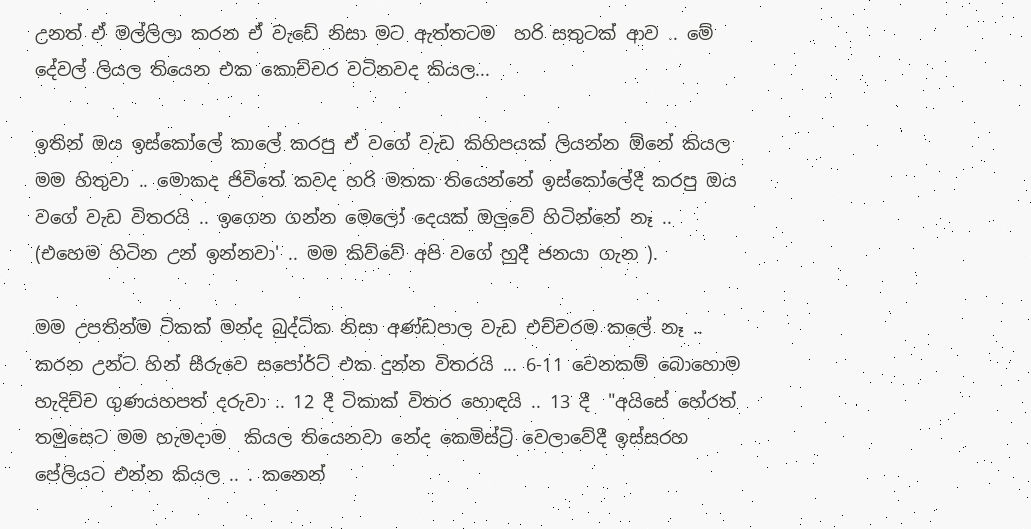උනත් ඒ මල්ලිලා කරන ඒ වැඩේ නිසා මට ඇත්තටම  හරි සතුටක් ආව .. මේ දේවල් ලියල තියෙන එක කොච්චර වටිනවද කියල...

ඉතින් ඔය ඉස්කෝලේ කාලේ කරපු ඒ වගේ වැඩ කිහිපයක් ලියන්න ඕනේ කියල මම හිතුවා .. මොකද ජිවිතේ කවද හරි මතක තියෙන්නේ ඉස්කෝලේදී කරපු ඔය වගේ වැඩ විතරයි .. ඉගෙන ගන්න මෙලෝ දෙයක් ඔලුවේ හිටින්නේ නෑ .. (එහෙම හිටින උන් ඉන්නවා' .. මම කිව්වේ අපි වගේ හුදී ජනයා ගැන ).

මම උපතින්ම ටිකක් මන්ද බුද්ධික නිසා අණ්ඩපාල වැඩ එච්චරම කලේ නෑ .. කරන උන්ට හින් සීරුවෙ සපෝර්ට් එක දුන්න විතරයි ... 6-11 වෙනකම් බොහොම හැදිච්ච ගුණයහපත් දරුවා .. 12 දී ටිකාක් විතර හොඳයි .. 13 දී  "අයිසේ හේරත් තමුසෙට මම හැමදාම  කියල තියෙනවා නේද කෙමිස්ට්‍රි වෙලාවේදී ඉස්සරහ පේලියට එන්න කියල .. . කනෙන්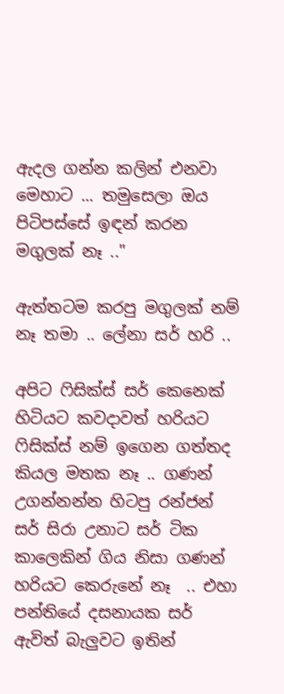ඇදල ගන්න කලින් එනවා මෙහාට ... තමුසෙලා ඔය පිටිපස්සේ ඉඳන් කරන මගුලක් නෑ .."

ඇත්තටම කරපු මගුලක් නම් නෑ තමා .. ලේනා සර් හරි ..

අපිට ෆිසික්ස් සර් කෙනෙක් හිටියට කවදාවත් හරියට ෆිසික්ස් නම් ඉගෙන ගත්තද කියල මතක නෑ .. ගණන් උගන්නන්න හිටපු රන්ජන් සර් සිරා උනාට සර් ටික කාලෙකින් ගිය නිසා ගණන් හරියට කෙරුනේ නෑ  .. එහා පන්තියේ දසනායක සර් ඇවිත් බැලුවට ඉතින්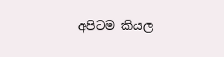අපිටම කියල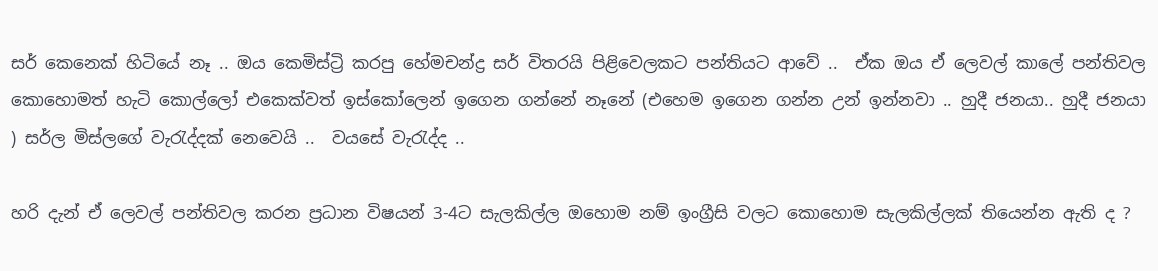සර් කෙනෙක් හිටියේ නෑ .. ඔය කෙමිස්ට්‍රි කරපු හේමචන්ද්‍ර සර් විතරයි පිළිවෙලකට පන්තියට ආවේ ..  ඒක ඔය ඒ ලෙවල් කාලේ පන්තිවල කොහොමත් හැටි කොල්ලෝ එකෙක්වත් ඉස්කෝලෙන් ඉගෙන ගන්නේ නෑනේ (එහෙම ඉගෙන ගන්න උන් ඉන්නවා .. හුදී ජනයා.. හුදී ජනයා ) සර්ල මිස්ලගේ වැරැද්දක් නෙවෙයි ..  වයසේ වැරැද්ද ..

හරි දැන් ඒ ලෙවල් පන්තිවල කරන ප්‍රධාන විෂයන් 3-4ට සැලකිල්ල ඔහොම නම් ඉංග්‍රීසි වලට කොහොම සැලකිල්ලක් තියෙන්න ඇති ද ?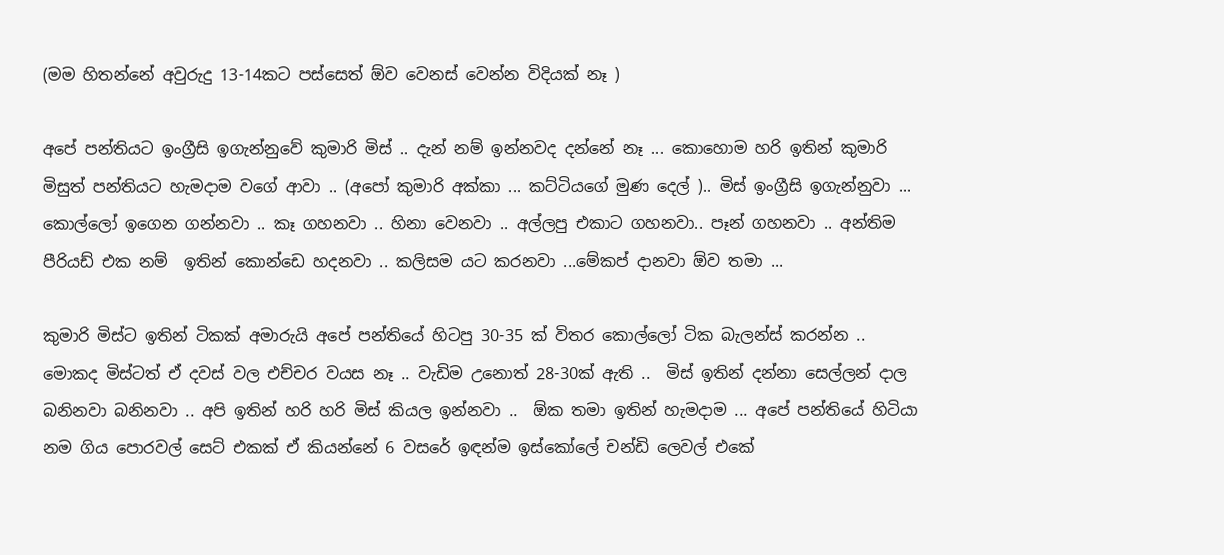(මම හිතන්නේ අවුරුදු 13-14කට පස්සෙත් ඕව වෙනස් වෙන්න විදියක් නෑ )

අපේ පන්තියට ඉංග්‍රීසි ඉගැන්නුවේ කුමාරි මිස් .. දැන් නම් ඉන්නවද දන්නේ නෑ ... කොහොම හරි ඉතින් කුමාරි මිසුත් පන්තියට හැමදාම වගේ ආවා .. (අපෝ කුමාරි අක්කා ... කට්ටියගේ මුණ දෙල් ).. මිස් ඉංග්‍රීසි ඉගැන්නුවා ... කොල්ලෝ ඉගෙන ගන්නවා .. කෑ ගහනවා .. හිනා වෙනවා .. අල්ලපු එකාට ගහනවා.. පෑන් ගහනවා .. අන්තිම පීරියඩ් එක නම්  ඉතින් කොන්ඩෙ හදනවා .. කලිසම යට කරනවා ...මේකප් දානවා ඕව තමා ...

කුමාරි මිස්ට ඉතින් ටිකක් අමාරුයි අපේ පන්තියේ හිටපු 30-35 ක් විතර කොල්ලෝ ටික බැලන්ස් කරන්න .. මොකද මිස්ටත් ඒ දවස් වල එච්චර වයස නෑ .. වැඩිම උනොත් 28-30ක් ඇති ..  මිස් ඉතින් දන්නා සෙල්ලන් දාල බනිනවා බනිනවා .. අපි ඉතින් හරි හරි මිස් කියල ඉන්නවා ..  ඕක තමා ඉතින් හැමදාම ... අපේ පන්තියේ හිටියා නම ගිය පොරවල් සෙට් එකක් ඒ කියන්නේ 6 වසරේ ඉඳන්ම ඉස්කෝලේ චන්ඩි ලෙවල් එකේ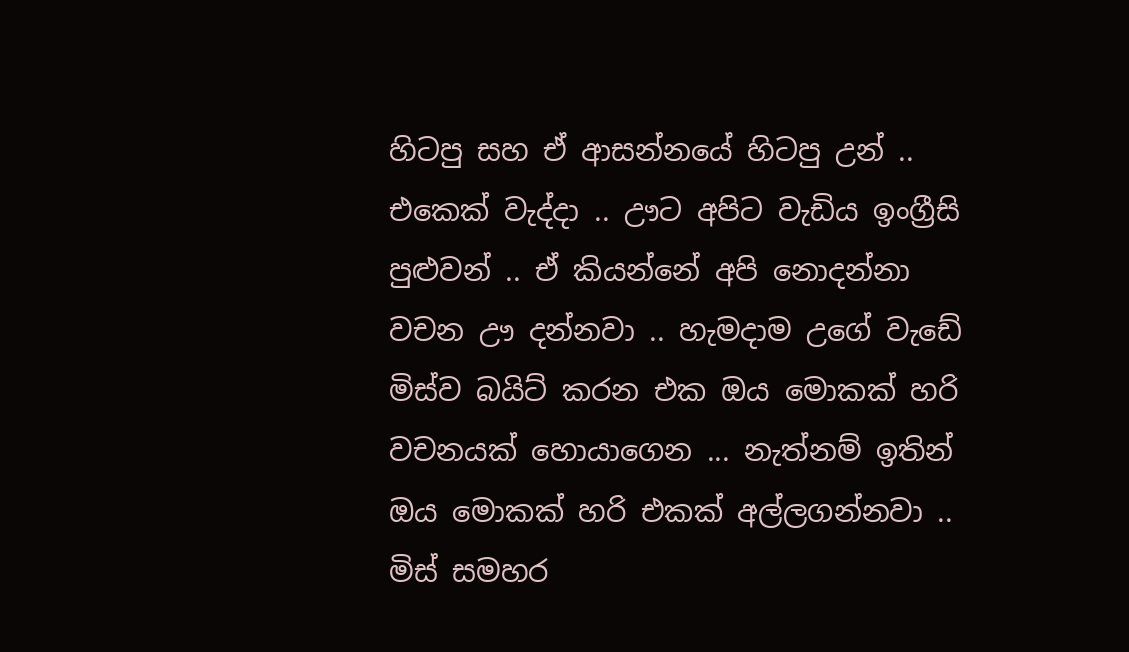හිටපු සහ ඒ ආසන්නයේ හිටපු උන් .. එකෙක් වැද්දා .. ඌට අපිට වැඩිය ඉංග්‍රීසි පුළුවන් .. ඒ කියන්නේ අපි නොදන්නා වචන ඌ දන්නවා .. හැමදාම උගේ වැඩේ මිස්ව බයිට් කරන එක ඔය මොකක් හරි වචනයක් හොයාගෙන ... නැත්නම් ඉතින් ඔය මොකක් හරි එකක් අල්ලගන්නවා .. මිස් සමහර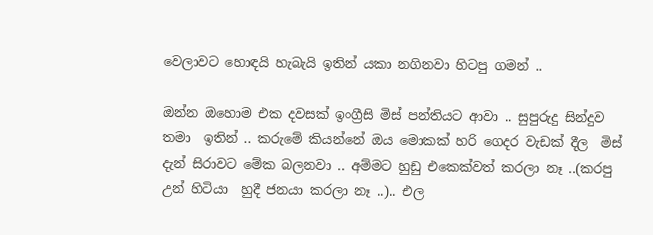වෙලාවට හොඳයි හැබැයි ඉතින් යකා නගිනවා හිටපු ගමන් ..

ඔන්න ඔහොම එක දවසක් ඉංග්‍රීසි මිස් පන්තියට ආවා .. සුපුරුදු සින්දුව තමා  ඉතින් .. කරුමේ කියන්නේ ඔය මොකක් හරි ගෙදර වැඩක් දීල  මිස් දැන් සිරාවට මේක බලනවා .. අම්මට හුඩු එකෙක්වත් කරලා නෑ ..(කරපු උන් හිටියා  හුදී ජනයා කරලා නෑ ..).. එල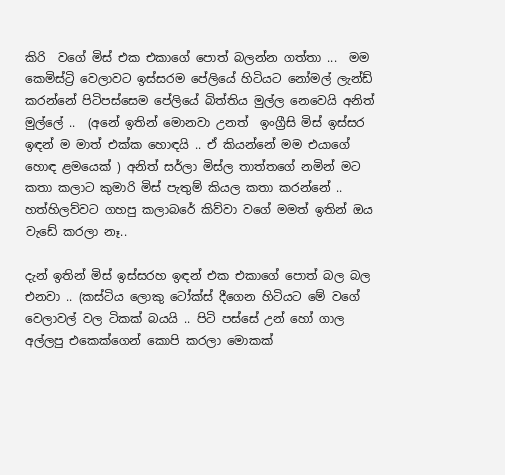කිරි  වගේ මිස් එක එකාගේ පොත් බලන්න ගත්තා ...  මම කෙමිස්ට්‍රි වෙලාවට ඉස්සරම පේලියේ හිටියට නෝමල් ලැන්ඩ් කරන්නේ පිටිපස්සෙම පේලියේ බිත්තිය මුල්ල නෙවෙයි අනිත් මුල්ලේ ..  (අනේ ඉතින් මොනවා උනත්  ඉංග්‍රීසි මිස් ඉස්සර ඉඳන් ම මාත් එක්ක හොඳයි .. ඒ කියන්නේ මම එයාගේ හොඳ ළමයෙක් ) අනිත් සර්ලා මිස්ල තාත්තගේ නමින් මට කතා කලාට කුමාරි මිස් පැතුම් කියල කතා කරන්නේ .. හත්හිලව්වට ගහපු කලාබරේ කිව්වා වගේ මමත් ඉතින් ඔය වැඩේ කරලා නෑ..

දැන් ඉතින් මිස් ඉස්සරහ ඉඳන් එක එකාගේ පොත් බල බල එනවා .. (කස්ටිය ලොකු ටෝක්ස් දීගෙන හිටියට මේ වගේ වෙලාවල් වල ටිකක් බයයි .. පිටි පස්සේ උන් හෝ ගාල අල්ලපු එකෙක්ගෙන් කොපි කරලා මොකක්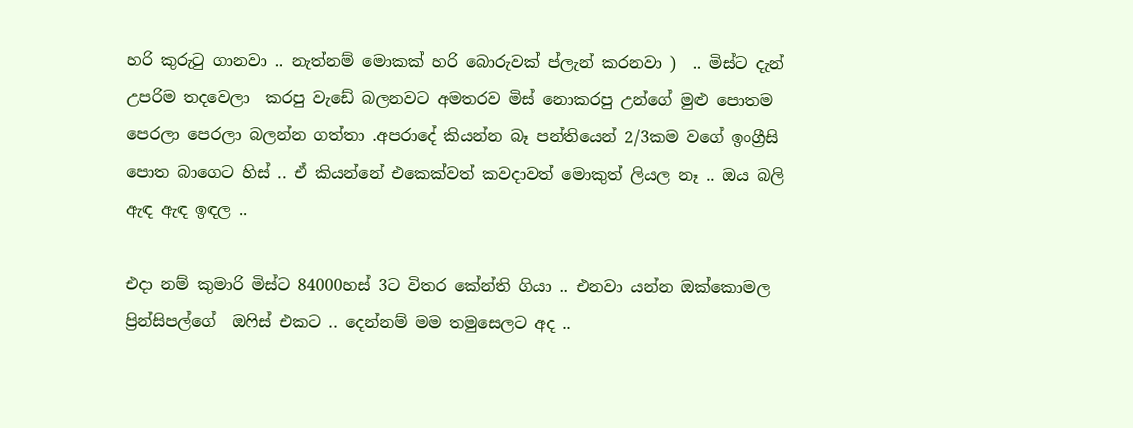හරි කුරුටු ගානවා .. නැත්නම් මොකක් හරි බොරුවක් ප්ලැන් කරනවා )  .. මිස්ට දැන් උපරිම තදවෙලා  කරපු වැඩේ බලනවට අමතරව මිස් නොකරපු උන්ගේ මුළු පොතම පෙරලා පෙරලා බලන්න ගත්තා .අපරාදේ කියන්න බෑ පන්තියෙන් 2/3කම වගේ ඉංග්‍රීසි පොත බාගෙට හිස් .. ඒ කියන්නේ එකෙක්වත් කවදාවත් මොකුත් ලියල නෑ .. ඔය බලි ඇඳ ඇඳ ඉඳල ..

එදා නම් කුමාරි මිස්ට 84000හස් 3ට විතර කේන්ති ගියා .. එනවා යන්න ඔක්කොමල ප්‍රින්සිපල්ගේ  ඔෆිස් එකට .. දෙන්නම් මම තමුසෙලට අද ..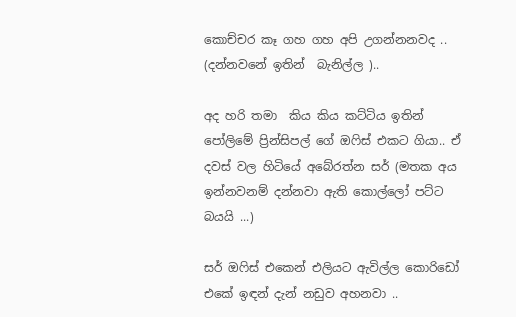කොච්චර කෑ ගහ ගහ අපි උගන්නනවද .. (දන්නවනේ ඉතින්  බැනිල්ල )..

අද හරි තමා  කිය කිය කට්ටිය ඉතින් පෝලිමේ ප්‍රින්සිපල් ගේ ඔෆිස් එකට ගියා.. ඒ දවස් වල හිටියේ අබේරත්න සර් (මතක අය ඉන්නවනම් දන්නවා ඇති කොල්ලෝ පට්ට බයයි ...)

සර් ඔෆිස් එකෙන් එලියට ඇවිල්ල කොරිඩෝ එකේ ඉඳන් දැන් නඩුව අහනවා ..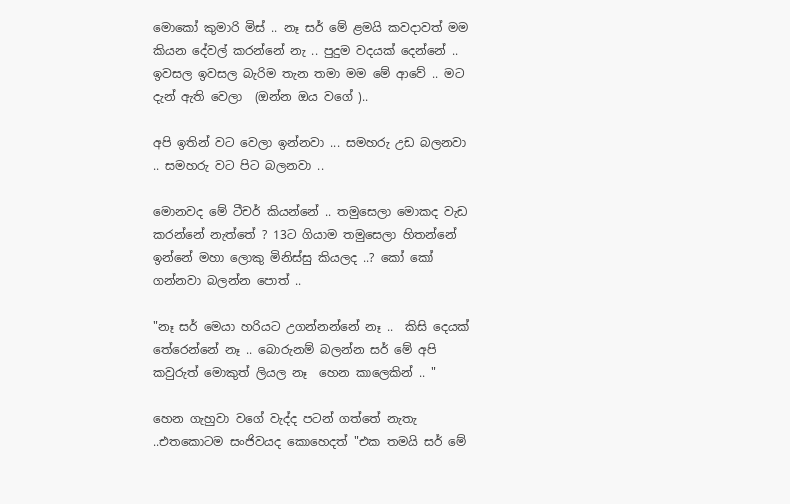මොකෝ කුමාරි මිස් .. නෑ සර් මේ ළමයි කවදාවත් මම කියන දේවල් කරන්නේ නැ .. පුදුම වදයක් දෙන්නේ .. ඉවසල ඉවසල බැරිම තැන තමා මම මේ ආවේ .. මට දැන් ඇති වෙලා  (ඔන්න ඔය වගේ )..

අපි ඉතින් වට වෙලා ඉන්නවා ... සමහරු උඩ බලනවා .. සමහරු වට පිට බලනවා ..

මොනවද මේ ටීචර් කියන්නේ .. තමුසෙලා මොකද වැඩ කරන්නේ නැත්තේ ? 13ට ගියාම තමුසෙලා හිතන්නේ ඉන්නේ මහා ලොකු මිනිස්සු කියලද ..? කෝ කෝ ගන්නවා බලන්න පොත් ..

"නෑ සර් මෙයා හරියට උගන්නන්නේ නෑ ..  කිසි දෙයක් තේරෙන්නේ නෑ .. බොරුනම් බලන්න සර් මේ අපි කවුරුත් මොකුත් ලියල නෑ  හෙන කාලෙකින් .. "

හෙන ගැහුවා වගේ වැද්ද පටන් ගත්තේ නැතැ ..එතකොටම සංජිවයද කොහෙදත් "එක තමයි සර් මේ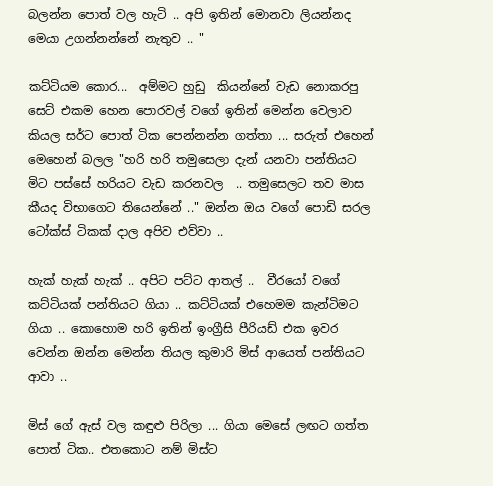බලන්න පොත් වල හැටි .. අපි ඉතින් මොනවා ලියන්නද මෙයා උගන්නන්නේ නැතුව .. "

කට්ටියම කොර...  අම්මට හුඩු  කියන්නේ වැඩ නොකරපු සෙට් එකම හෙන පොරවල් වගේ ඉතින් මෙන්න වෙලාව කියල සර්ට පොත් ටික පෙන්නන්න ගත්තා ... සරුත් එහෙන් මෙහෙන් බලල "හරි හරි තමුසෙලා දැන් යනවා පන්තියට  මිට පස්සේ හරියට වැඩ කරනවල  .. තමුසෙලට තව මාස කීයද විභාගෙට තියෙන්නේ .." ඔන්න ඔය වගේ පොඩි සරල ටෝක්ස් ටිකක් දාල අපිව එව්වා ..

හැක් හැක් හැක් .. අපිට පට්ට ආතල් ..  වීරයෝ වගේ කට්ටියක් පන්තියට ගියා .. කට්ටියක් එහෙමම කැන්ටිමට ගියා .. කොහොම හරි ඉතින් ඉංග්‍රීසි පීරියඩ් එක ඉවර වෙන්න ඔන්න මෙන්න තියල කුමාරි මිස් ආයෙත් පන්තියට ආවා ..

මිස් ගේ ඇස් වල කඳුළු පිරිලා ... ගියා මෙසේ ලඟට ගත්ත පොත් ටික.. එතකොට නම් මිස්ට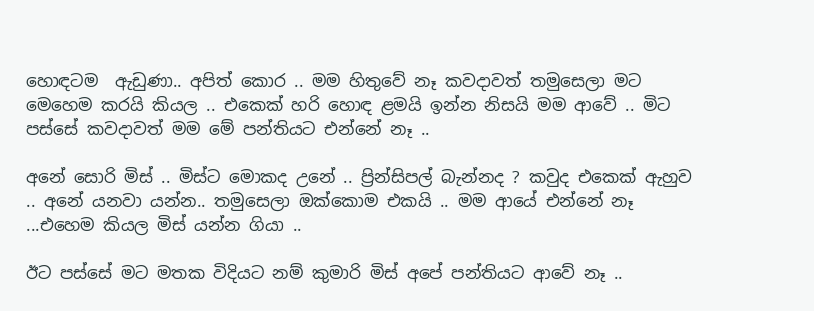හොඳටම  ඇඩුණා.. අපිත් කොර .. මම හිතුවේ නෑ කවදාවත් තමුසෙලා මට මෙහෙම කරයි කියල .. එකෙක් හරි හොඳ ළමයි ඉන්න නිසයි මම ආවේ .. මිට පස්සේ කවදාවත් මම මේ පන්තියට එන්නේ නෑ ..

අනේ සොරි මිස් .. මිස්ට මොකද උනේ .. ප්‍රින්සිපල් බැන්නද ? කවුද එකෙක් ඇහුව .. අනේ යනවා යන්න.. තමුසෙලා ඔක්කොම එකයි .. මම ආයේ එන්නේ නෑ ...එහෙම කියල මිස් යන්න ගියා ..

ඊට පස්සේ මට මතක විදියට නම් කුමාරි මිස් අපේ පන්තියට ආවේ නෑ ..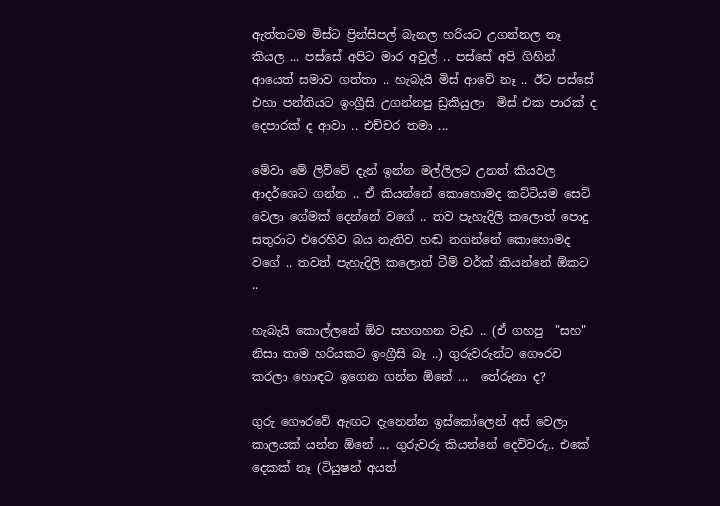ඇත්තටම මිස්ට ප්‍රින්සිපල් බැනල හරියට උගන්නල නෑ කියල ... පස්සේ අපිට මාර අවුල් .. පස්සේ අපි ගිහින් ආයෙත් සමාව ගත්තා .. හැබැයි මිස් ආවේ නෑ .. ඊට පස්සේ එහා පන්තියට ඉංග්‍රීසි උගන්නපු ඩ්‍රකියුලා  මිස් එක පාරක් ද දෙපාරක් ද ආවා .. එච්චර තමා ...

මේවා මේ ලිව්වේ දැන් ඉන්න මල්ලිලට උනත් කියවල ආදර්ශෙට ගන්න .. ඒ කියන්නේ කොහොමද කට්ටියම සෙට් වෙලා ගේමක් දෙන්නේ වගේ .. තව පැහැදිලි කලොත් පොදු සතුරාට එරෙහිව බය නැතිව හඬ නගන්නේ කොහොමද වගේ .. තවත් පැහැදිලි කලොත් ටීම් වර්ක් කියන්නේ ඕකට ..

හැබැයි කොල්ලනේ ඕව සහගහන වැඩ .. (ඒ ගහපු  "සහ" නිසා තාම හරියකට ඉංග්‍රීසි බෑ ..) ගුරුවරුන්ට ගෞරව කරලා හොඳට ඉගෙන ගන්න ඕනේ ...  තේරුනා ද?

ගුරු ගෞරවේ ඇඟට දැනෙන්න ඉස්කෝලෙන් අස් වෙලා කාලයක් යන්න ඕනේ ... ගුරුවරු කියන්නේ දෙවිවරු.. එකේ දෙකක් නෑ (ටියුෂන් අයත්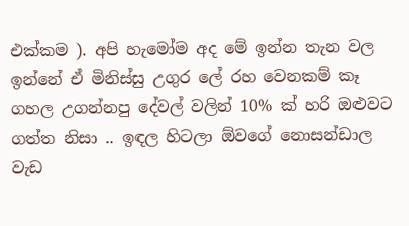එක්කම ). අපි හැමෝම අද මේ ඉන්න තැන වල ඉන්නේ ඒ මිනිස්සු උගුර ලේ රහ වෙනකම් කෑ ගහල උගන්නපු දේවල් වලින් 10% ක් හරි ඔළුවට ගත්ත නිසා .. ඉඳල හිටලා ඕවගේ නොසන්ඩාල වැඩ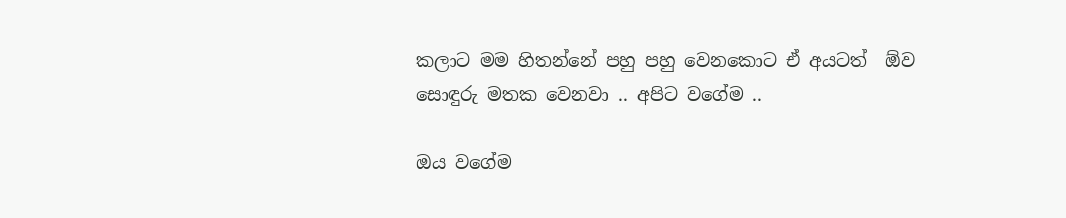කලාට මම හිතන්නේ පහු පහු වෙනකොට ඒ අයටත්  ඕව සොඳුරු මතක වෙනවා .. අපිට වගේම ..

ඔය වගේම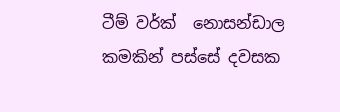ටීම් වර්ක්  නොසන්ඩාල කමකින් පස්සේ දවසක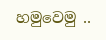හමුවෙමු ..